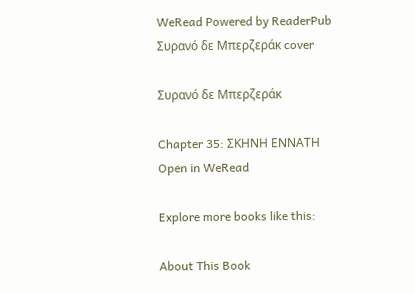WeRead Powered by ReaderPub
Συρανό δε Μπερζεράκ cover

Συρανό δε Μπερζεράκ

Chapter 35: ΣΚΗΝΗ ΕΝΝΑΤΗ
Open in WeRead

Explore more books like this:

About This Book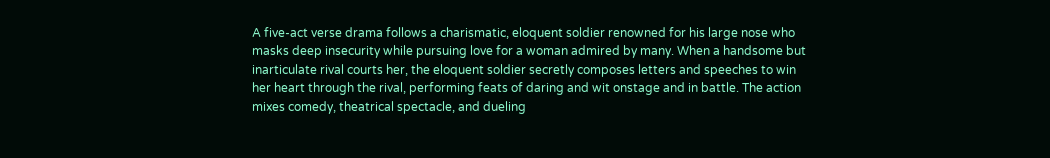A five-act verse drama follows a charismatic, eloquent soldier renowned for his large nose who masks deep insecurity while pursuing love for a woman admired by many. When a handsome but inarticulate rival courts her, the eloquent soldier secretly composes letters and speeches to win her heart through the rival, performing feats of daring and wit onstage and in battle. The action mixes comedy, theatrical spectacle, and dueling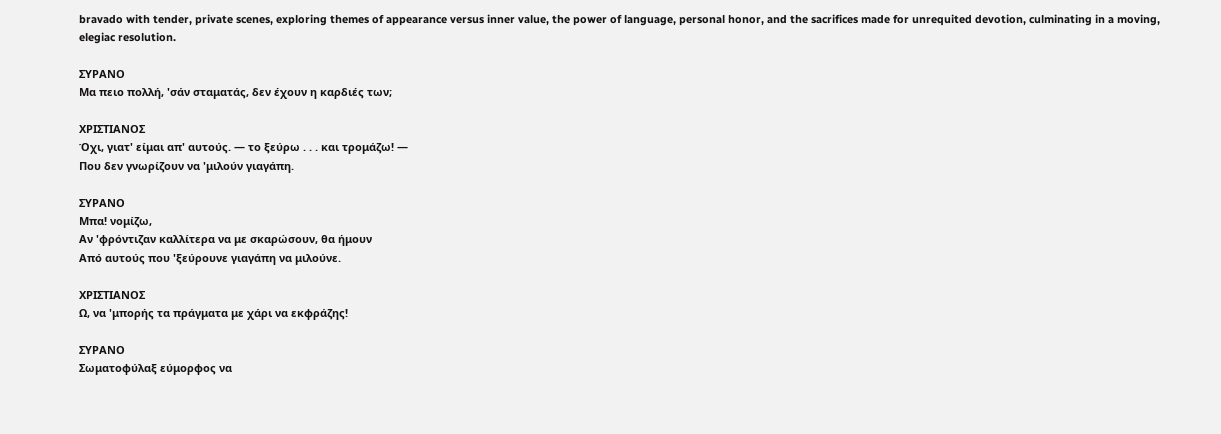bravado with tender, private scenes, exploring themes of appearance versus inner value, the power of language, personal honor, and the sacrifices made for unrequited devotion, culminating in a moving, elegiac resolution.

ΣΥΡΑΝΟ
Μα πειο πολλή, 'σάν σταματάς, δεν έχουν η καρδιές των;

ΧΡΙΣΤΙΑΝΟΣ
Όχι, γιατ' είμαι απ' αυτούς. — το ξεύρω . . . και τρομάζω! —
Που δεν γνωρίζουν να 'μιλούν γιαγάπη.

ΣΥΡΑΝΟ
Μπα! νομίζω,
Αν 'φρόντιζαν καλλίτερα να με σκαρώσουν, θα ήμουν
Από αυτούς που 'ξεύρουνε γιαγάπη να μιλούνε.

ΧΡΙΣΤΙΑΝΟΣ
Ω, να 'μπορής τα πράγματα με χάρι να εκφράζης!

ΣΥΡΑΝΟ
Σωματοφύλαξ εύμορφος να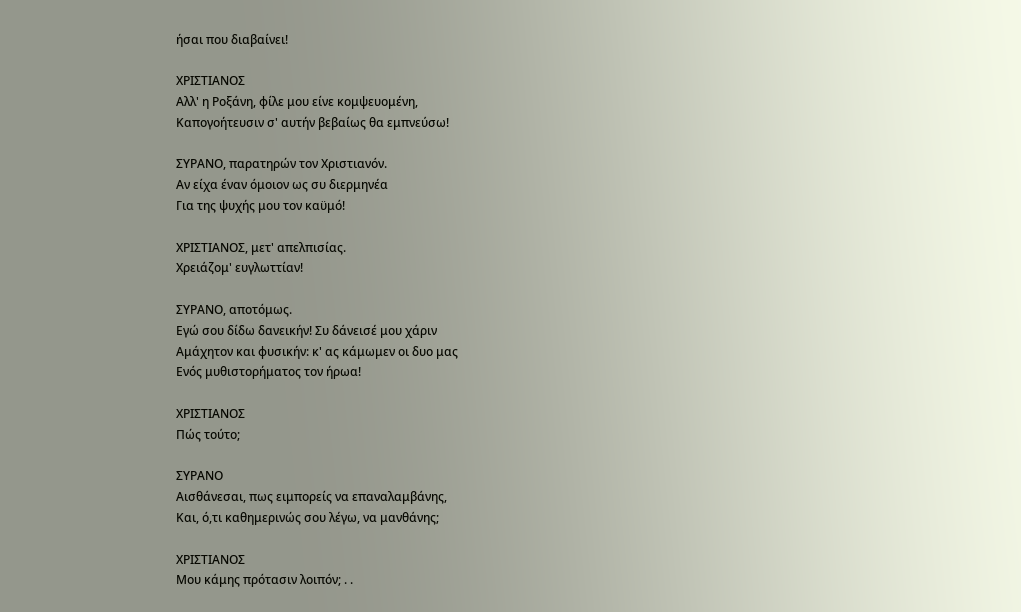ήσαι που διαβαίνει!

ΧΡΙΣΤΙΑΝΟΣ
Αλλ' η Ροξάνη, φίλε μου είνε κομψευομένη,
Καπογοήτευσιν σ' αυτήν βεβαίως θα εμπνεύσω!

ΣΥΡΑΝΟ, παρατηρών τον Χριστιανόν.
Αν είχα έναν όμοιον ως συ διερμηνέα
Για της ψυχής μου τον καϋμό!

ΧΡΙΣΤΙΑΝΟΣ, μετ' απελπισίας.
Χρειάζομ' ευγλωττίαν!

ΣΥΡΑΝΟ, αποτόμως.
Εγώ σου δίδω δανεικήν! Συ δάνεισέ μου χάριν
Αμάχητον και φυσικήν: κ' ας κάμωμεν οι δυο μας
Ενός μυθιστορήματος τον ήρωα!

ΧΡΙΣΤΙΑΝΟΣ
Πώς τούτο;

ΣΥΡΑΝΟ
Αισθάνεσαι, πως ειμπορείς να επαναλαμβάνης,
Και, ό,τι καθημερινώς σου λέγω, να μανθάνης;

ΧΡΙΣΤΙΑΝΟΣ
Μου κάμης πρότασιν λοιπόν; . .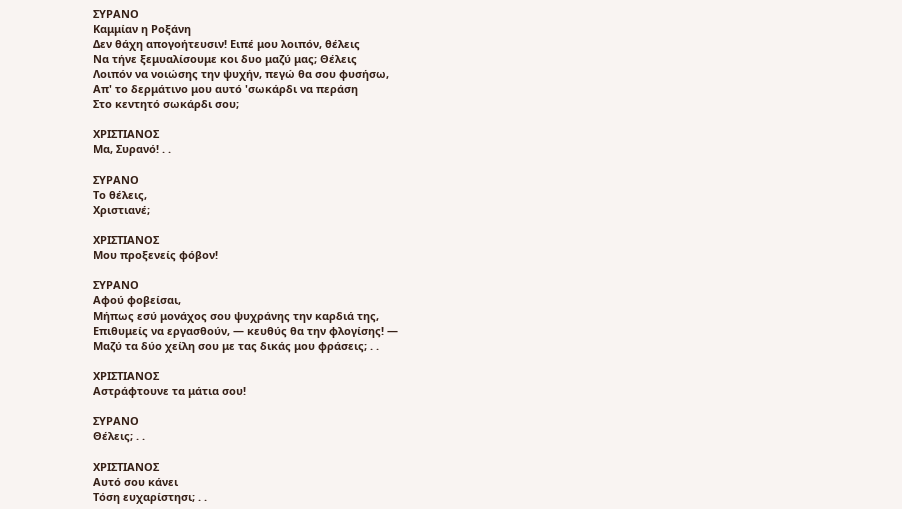ΣΥΡΑΝΟ
Καμμίαν η Ροξάνη
Δεν θάχη απογοήτευσιν! Ειπέ μου λοιπόν, θέλεις
Να τήνε ξεμυαλίσουμε κοι δυο μαζύ μας; Θέλεις
Λοιπόν να νοιώσης την ψυχήν, πεγώ θα σου φυσήσω,
Απ' το δερμάτινο μου αυτό 'σωκάρδι να περάση
Στο κεντητό σωκάρδι σου;

ΧΡΙΣΤΙΑΝΟΣ
Μα, Συρανό! . .

ΣΥΡΑΝΟ
Το θέλεις,
Χριστιανέ;

ΧΡΙΣΤΙΑΝΟΣ
Μου προξενείς φόβον!

ΣΥΡΑΝΟ
Αφού φοβείσαι,
Μήπως εσύ μονάχος σου ψυχράνης την καρδιά της,
Επιθυμείς να εργασθούν, — κευθύς θα την φλογίσης! —
Μαζύ τα δύο χείλη σου με τας δικάς μου φράσεις; . .

ΧΡΙΣΤΙΑΝΟΣ
Αστράφτουνε τα μάτια σου!

ΣΥΡΑΝΟ
Θέλεις; . .

ΧΡΙΣΤΙΑΝΟΣ
Αυτό σου κάνει
Τόση ευχαρίστησι; . .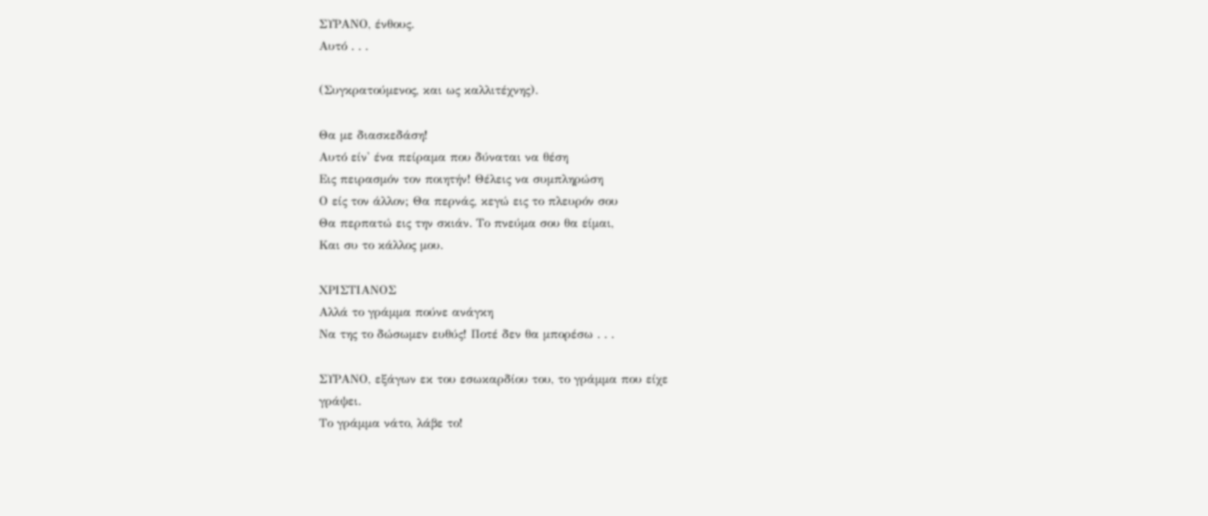ΣΥΡΑΝΟ, ένθους.
Αυτό . . .

(Συγκρατούμενος, και ως καλλιτέχνης).

Θα με διασκεδάση!
Αυτό είν' ένα πείραμα που δύναται να θέση
Εις πειρασμόν τον ποιητήν! Θέλεις να συμπληρώση
Ο είς τον άλλον; Θα περνάς, κεγώ εις το πλευρόν σου
Θα περπατώ εις την σκιάν. Το πνεύμα σου θα είμαι,
Και συ το κάλλος μου.

ΧΡΙΣΤΙΑΝΟΣ
Αλλά το γράμμα πούνε ανάγκη
Να της το δώσωμεν ευθύς! Ποτέ δεν θα μπορέσω . . .

ΣΥΡΑΝΟ, εξάγων εκ του εσωκαρδίου του, το γράμμα που είχε
γράψει.
Το γράμμα νάτο, λάβε το!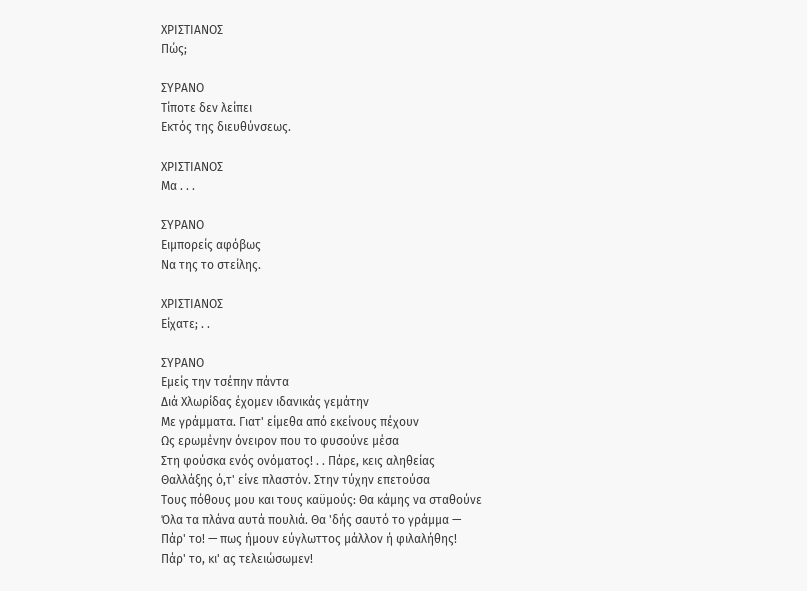ΧΡΙΣΤΙΑΝΟΣ
Πώς;

ΣΥΡΑΝΟ
Τίποτε δεν λείπει
Εκτός της διευθύνσεως.

ΧΡΙΣΤΙΑΝΟΣ
Μα . . .

ΣΥΡΑΝΟ
Ειμπορείς αφόβως
Να της το στείλης.

ΧΡΙΣΤΙΑΝΟΣ
Είχατε; . .

ΣΥΡΑΝΟ
Εμείς την τσέπην πάντα
Διά Χλωρίδας έχομεν ιδανικάς γεμάτην
Με γράμματα. Γιατ' είμεθα από εκείνους πέχουν
Ως ερωμένην όνειρον που το φυσούνε μέσα
Στη φούσκα ενός ονόματος! . . Πάρε, κεις αληθείας
Θαλλάξης ό,τ' είνε πλαστόν. Στην τύχην επετούσα
Τους πόθους μου και τους καϋμούς: Θα κάμης να σταθούνε
Όλα τα πλάνα αυτά πουλιά. Θα 'δής σαυτό το γράμμα —
Πάρ' το! — πως ήμουν εύγλωττος μάλλον ή φιλαλήθης!
Πάρ' το, κι' ας τελειώσωμεν!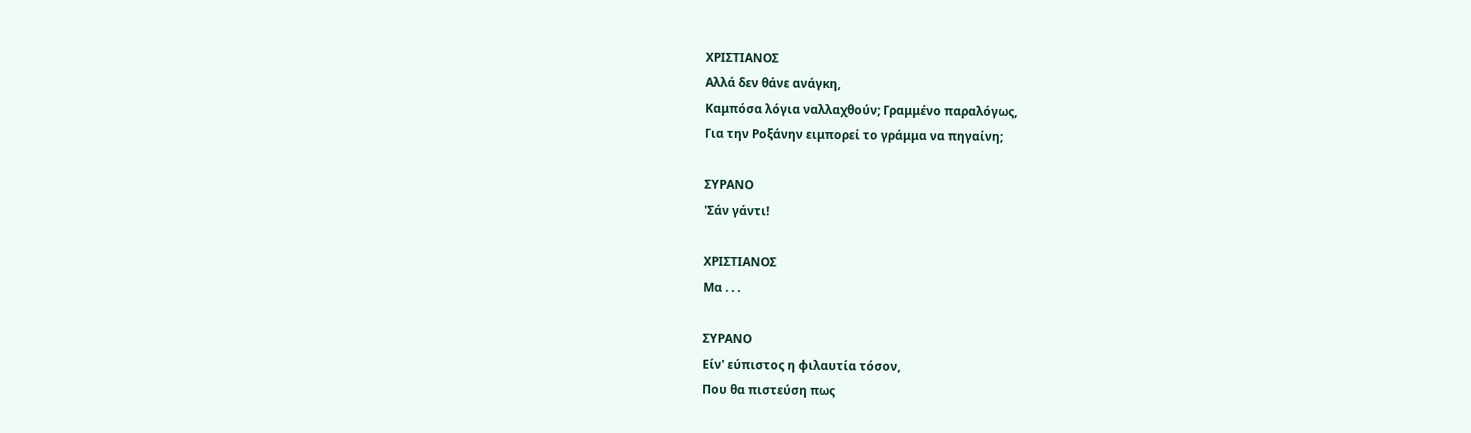ΧΡΙΣΤΙΑΝΟΣ
Αλλά δεν θάνε ανάγκη,
Καμπόσα λόγια ναλλαχθούν; Γραμμένο παραλόγως,
Για την Ροξάνην ειμπορεί το γράμμα να πηγαίνη;

ΣΥΡΑΝΟ
'Σάν γάντι!

ΧΡΙΣΤΙΑΝΟΣ
Μα . . .

ΣΥΡΑΝΟ
Είν' εύπιστος η φιλαυτία τόσον,
Που θα πιστεύση πως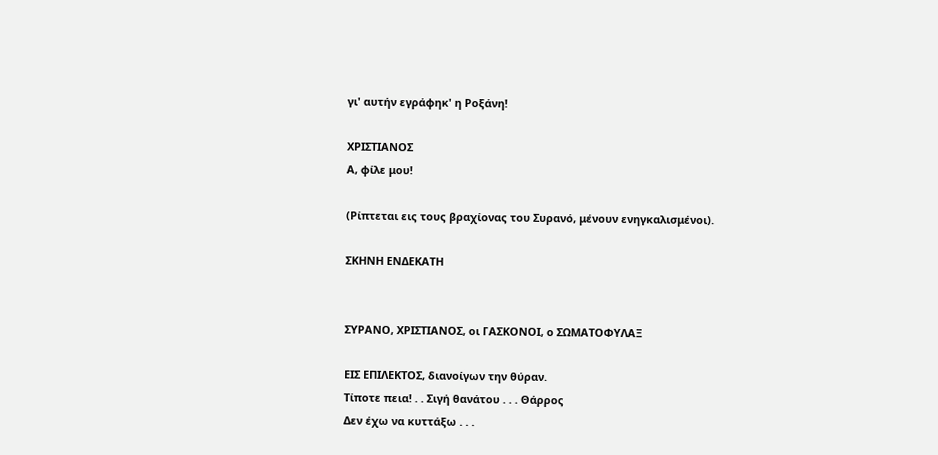γι' αυτήν εγράφηκ' η Ροξάνη!

ΧΡΙΣΤΙΑΝΟΣ
Α, φίλε μου!

(Ρίπτεται εις τους βραχίονας του Συρανό, μένουν ενηγκαλισμένοι).

ΣΚΗΝΗ ΕΝΔΕΚΑΤΗ


ΣΥΡΑΝΟ, ΧΡΙΣΤΙΑΝΟΣ, οι ΓΑΣΚΟΝΟΙ, ο ΣΩΜΑΤΟΦΥΛΑΞ

ΕΙΣ ΕΠΙΛΕΚΤΟΣ, διανοίγων την θύραν.
Τίποτε πεια! . . Σιγή θανάτου . . . Θάρρος
Δεν έχω να κυττάξω . . .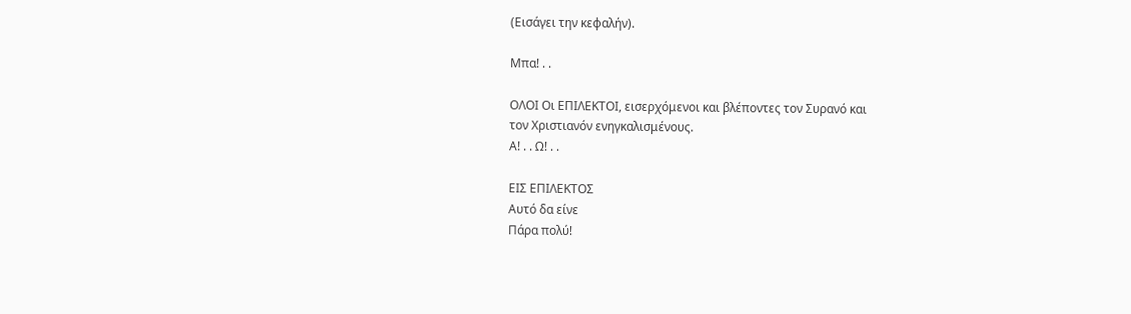(Εισάγει την κεφαλήν).

Μπα! . .

ΟΛΟΙ Οι ΕΠΙΛΕΚΤΟΙ, εισερχόμενοι και βλέποντες τον Συρανό και
τον Χριστιανόν ενηγκαλισμένους.
Α! . . Ω! . .

ΕΙΣ ΕΠΙΛΕΚΤΟΣ
Αυτό δα είνε
Πάρα πολύ!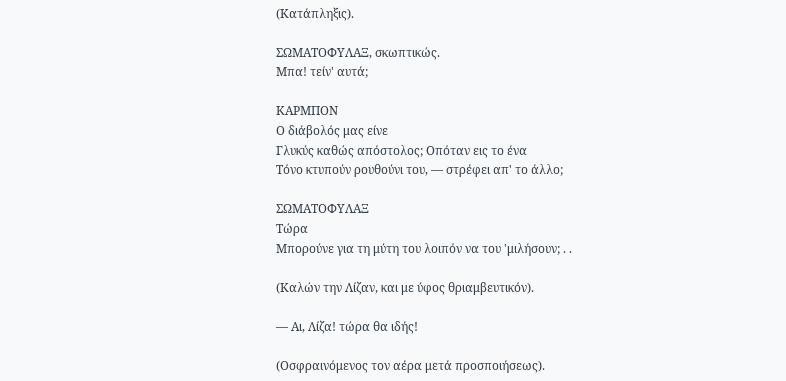(Κατάπληξις).

ΣΩΜΑΤΟΦΥΛΑΞ, σκωπτικώς.
Μπα! τείν' αυτά;

ΚΑΡΜΠΟΝ
Ο διάβολός μας είνε
Γλυκύς καθώς απόστολος; Οπόταν εις το ένα
Τόνο κτυπούν ρουθούνι του, — στρέφει απ' το άλλο;

ΣΩΜΑΤΟΦΥΛΑΞ
Τώρα
Μπορούνε για τη μύτη του λοιπόν να του 'μιλήσουν; . .

(Καλών την Λίζαν, και με ύφος θριαμβευτικόν).

— Αι, Λίζα! τώρα θα ιδής!

(Οσφραινόμενος τον αέρα μετά προσποιήσεως).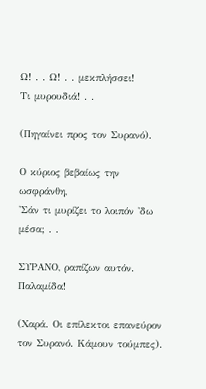Ω! . . Ω! . . μεκπλήσσει!
Τι μυρουδιά! . .

(Πηγαίνει προς τον Συρανό).

Ο κύριος βεβαίως την ωσφράνθη,
'Σάν τι μυρίζει το λοιπόν 'δω μέσα; . .

ΣΥΡΑΝΟ, ραπίζων αυτόν.
Παλαμίδα!

(Χαρά. Οι επίλεκτοι επανεύρον τον Συρανό. Κάμουν τούμπες).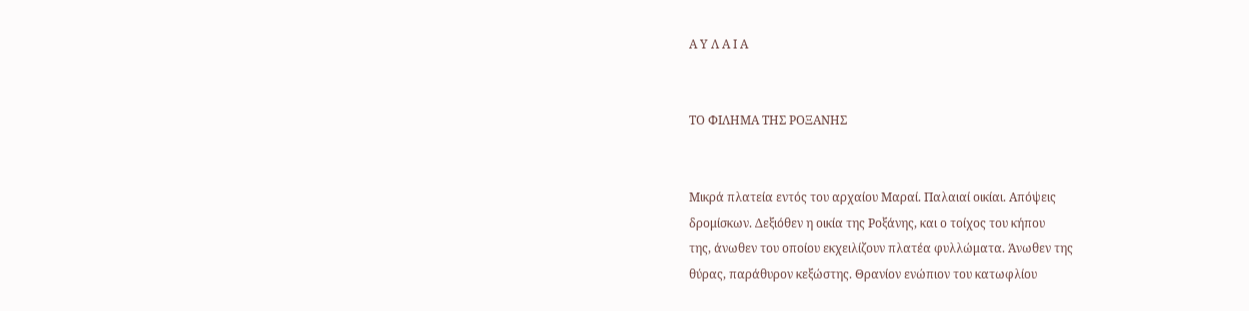Α Υ Λ Α Ι Α


ΤΟ ΦΙΛΗΜΑ ΤΗΣ ΡΟΞΑΝΗΣ


Μικρά πλατεία εντός του αρχαίου Μαραί. Παλαιαί οικίαι. Απόψεις
δρομίσκων. Δεξιόθεν η οικία της Ροξάνης, και ο τοίχος του κήπου
της, άνωθεν του οποίου εκχειλίζουν πλατέα φυλλώματα. Άνωθεν της
θύρας, παράθυρον κεξώστης. Θρανίον ενώπιον του κατωφλίου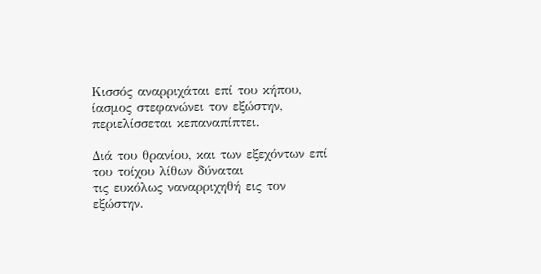Κισσός αναρριχάται επί του κήπου, ίασμος στεφανώνει τον εξώστην,
περιελίσσεται κεπαναπίπτει.

Διά του θρανίου, και των εξεχόντων επί του τοίχου λίθων δύναται
τις ευκόλως ναναρριχηθή εις τον εξώστην.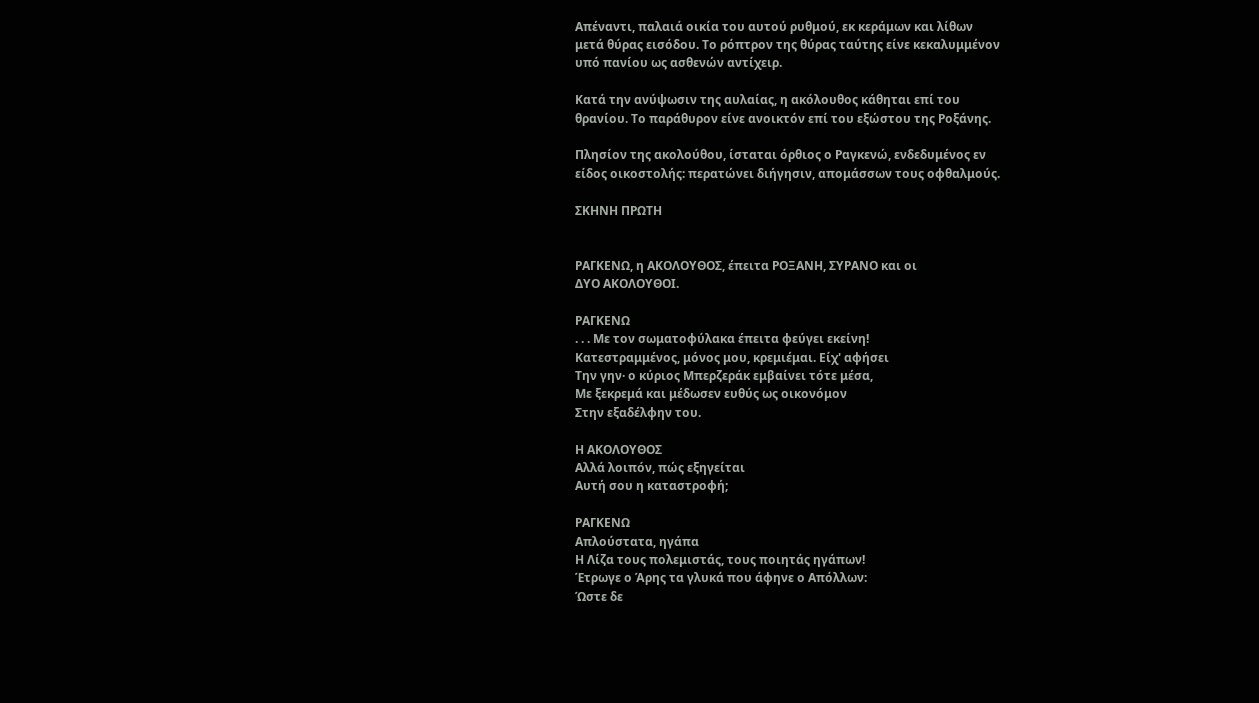Απέναντι, παλαιά οικία του αυτού ρυθμού, εκ κεράμων και λίθων
μετά θύρας εισόδου. Το ρόπτρον της θύρας ταύτης είνε κεκαλυμμένον
υπό πανίου ως ασθενών αντίχειρ.

Κατά την ανύψωσιν της αυλαίας, η ακόλουθος κάθηται επί του
θρανίου. Το παράθυρον είνε ανοικτόν επί του εξώστου της Ροξάνης.

Πλησίον της ακολούθου, ίσταται όρθιος ο Ραγκενώ, ενδεδυμένος εν
είδος οικοστολής: περατώνει διήγησιν, απομάσσων τους οφθαλμούς.

ΣΚΗΝΗ ΠΡΩΤΗ


ΡΑΓΚΕΝΩ, η ΑΚΟΛΟΥΘΟΣ, έπειτα ΡΟΞΑΝΗ, ΣΥΡΑΝΟ και οι
ΔΥΟ ΑΚΟΛΟΥΘΟΙ.

ΡΑΓΚΕΝΩ
. . . Με τον σωματοφύλακα έπειτα φεύγει εκείνη!
Κατεστραμμένος, μόνος μου, κρεμιέμαι. Είχ' αφήσει
Την γην· ο κύριος Μπερζεράκ εμβαίνει τότε μέσα,
Με ξεκρεμά και μέδωσεν ευθύς ως οικονόμον
Στην εξαδέλφην του.

Η ΑΚΟΛΟΥΘΟΣ
Αλλά λοιπόν, πώς εξηγείται
Αυτή σου η καταστροφή;

ΡΑΓΚΕΝΩ
Απλούστατα, ηγάπα
Η Λίζα τους πολεμιστάς, τους ποιητάς ηγάπων!
Έτρωγε ο Άρης τα γλυκά που άφηνε ο Απόλλων:
Ώστε δε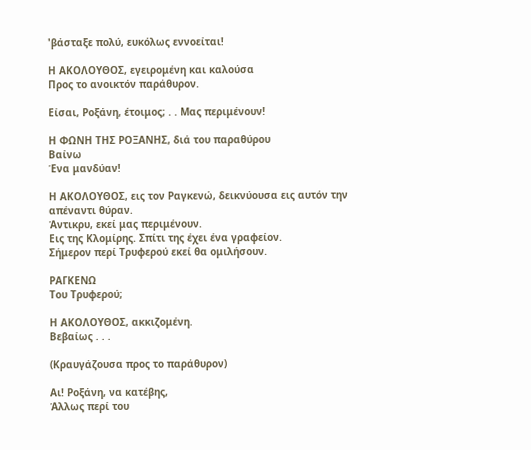'βάσταξε πολύ, ευκόλως εννοείται!

Η ΑΚΟΛΟΥΘΟΣ, εγειρομένη και καλούσα
Προς το ανοικτόν παράθυρον.

Είσαι, Ροξάνη, έτοιμος; . . Μας περιμένουν!

Η ΦΩΝΗ ΤΗΣ ΡΟΞΑΝΗΣ, διά του παραθύρου
Βαίνω
Ένα μανδύαν!

Η ΑΚΟΛΟΥΘΟΣ, εις τον Ραγκενώ, δεικνύουσα εις αυτόν την
απέναντι θύραν.
Άντικρυ, εκεί μας περιμένουν.
Εις της Κλομίρης. Σπίτι της έχει ένα γραφείον.
Σήμερον περί Τρυφερού εκεί θα ομιλήσουν.

ΡΑΓΚΕΝΩ
Του Τρυφερού;

Η ΑΚΟΛΟΥΘΟΣ, ακκιζομένη.
Βεβαίως . . .

(Κραυγάζουσα προς το παράθυρον)

Αι! Ροξάνη, να κατέβης,
Άλλως περί του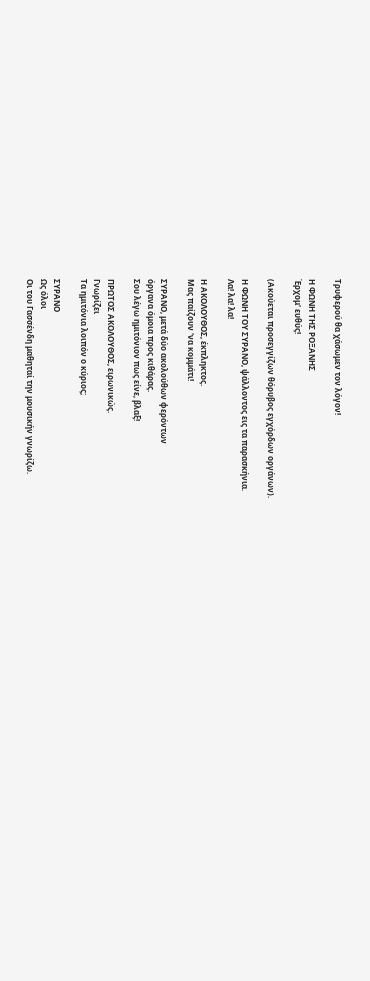Τρυφερού θα χάσωμεν τον λόγον!

Η ΦΩΝΗ ΤΗΣ ΡΟΞΑΝΗΣ
Έρχομ' ευθύς!

(Ακούεται προσεγγίζων θόρυβος εγχόρδων οργάνων).

Η ΦΩΝΗ ΤΟΥ ΣΥΡΑΝΟ, ψάλλοντος εις τα παρασκήνια.
Λα! λα! λα!

Η ΑΚΟΛΟΥΘΟΣ, έκπληκτος.
Μας παίζουν 'να κομμάτι!

ΣΥΡΑΝΟ, μετά δύο ακολούθων φερόντων
όργανα όμοια προς κιθάρας.
Σου λέγω ημιτόνιον πως είνε, βλαξ!

ΠΡΩΤΟΣ ΑΚΟΛΟΥΘΟΣ, ειρωνικώς.
Γνωρίζει
Τα ημιτόνια λοιπόν ο κύριος;

ΣΥΡΑΝΟ
Ως όλοι
Οι του Γασσένδη μαθηταί την μουσικήν γνωρίζω.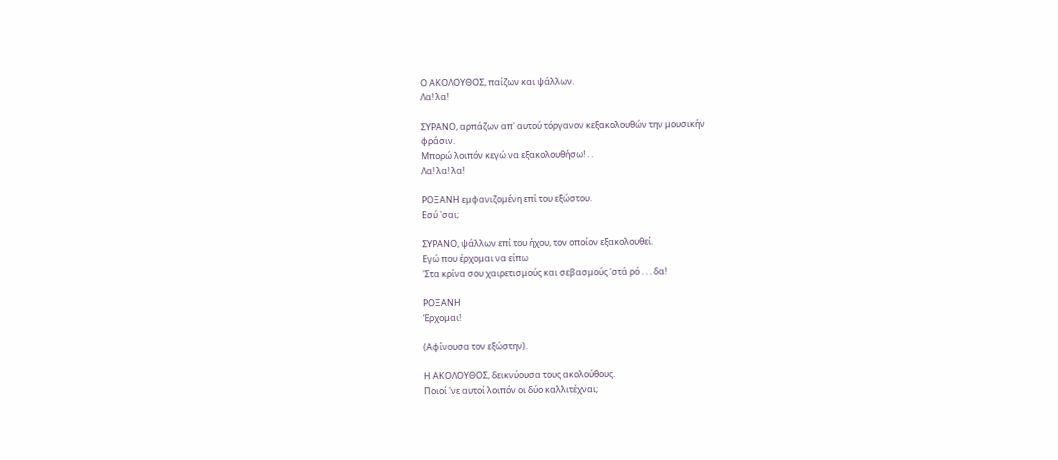Ο ΑΚΟΛΟΥΘΟΣ, παίζων και ψάλλων.
Λα! λα!

ΣΥΡΑΝΟ, αρπάζων απ' αυτού τόργανον κεξακολουθών την μουσικήν
φράσιν.
Μπορώ λοιπόν κεγώ να εξακολουθήσω! . .
Λα! λα! λα!

ΡΟΞΑΝΗ εμφανιζομένη επί του εξώστου.
Εσύ 'σαι;

ΣΥΡΑΝΟ, ψάλλων επί του ήχου, τον οποίον εξακολουθεί.
Εγώ που έρχομαι να είπω
'Στα κρίνα σου χαιρετισμούς και σεβασμούς 'στά ρό . . . δα!

ΡΟΞΑΝΗ
Έρχομαι!

(Αφίνουσα τον εξώστην).

Η ΑΚΟΛΟΥΘΟΣ, δεικνύουσα τους ακολούθους.
Ποιοί 'νε αυτοί λοιπόν οι δύο καλλιτέχναι;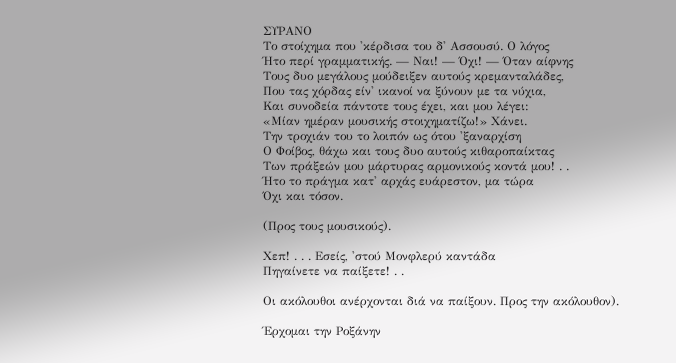ΣΥΡΑΝΟ
Το στοίχημα που 'κέρδισα του δ' Ασσουσύ. Ο λόγος
Ήτο περί γραμματικής. — Ναι! — Όχι! — Όταν αίφνης
Τους δυο μεγάλους μούδειξεν αυτούς κρεμανταλάδες,
Που τας χόρδας είν' ικανοί να ξύνουν με τα νύχια,
Και συνοδεία πάντοτε τους έχει, και μου λέγει:
«Μίαν ημέραν μουσικής στοιχηματίζω!» Χάνει.
Την τροχιάν του το λοιπόν ως ότου 'ξαναρχίση
Ο Φοίβος, θάχω και τους δυο αυτούς κιθαροπαίκτας
Των πράξεών μου μάρτυρας αρμονικούς κοντά μου! . .
Ήτο το πράγμα κατ' αρχάς ευάρεστον, μα τώρα
Όχι και τόσον.

(Προς τους μουσικούς).

Χεπ! . . . Εσείς, 'στού Μονφλερύ καντάδα
Πηγαίνετε να παίξετε! . .

Οι ακόλουθοι ανέρχονται διά να παίξουν. Προς την ακόλουθον).

Έρχομαι την Ροξάνην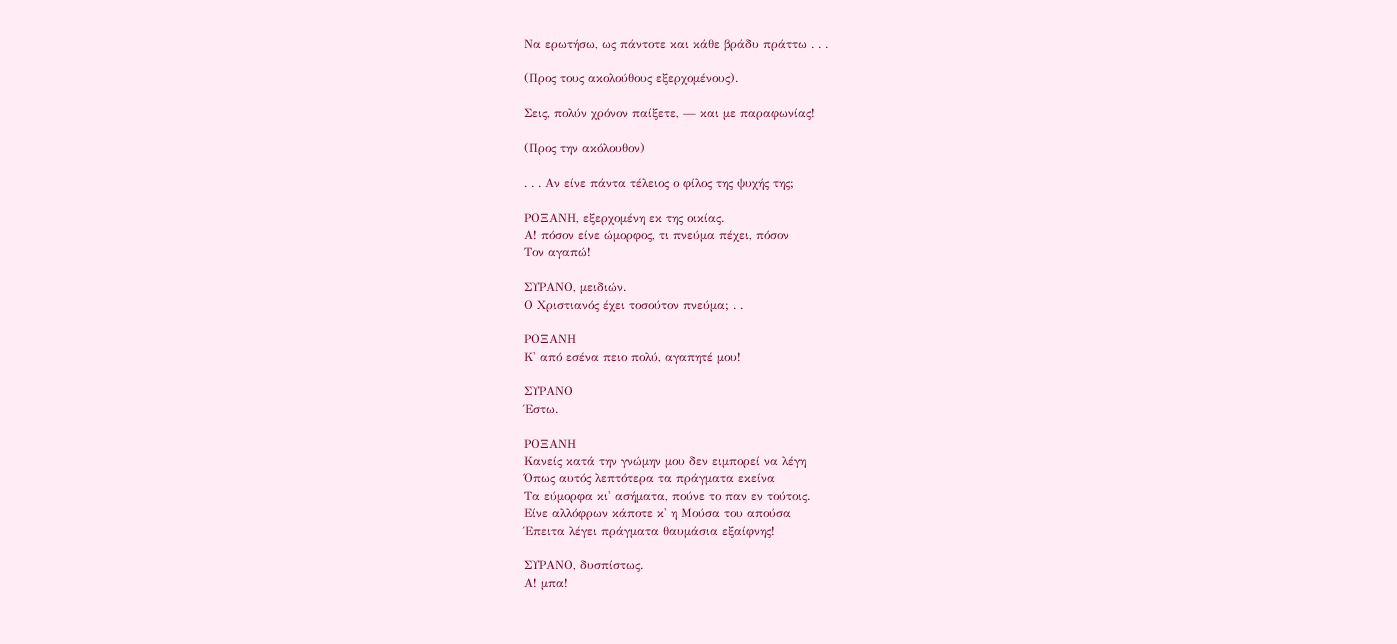Να ερωτήσω, ως πάντοτε και κάθε βράδυ πράττω . . .

(Προς τους ακολούθους εξερχομένους).

Σεις, πολύν χρόνον παίξετε, — και με παραφωνίας!

(Προς την ακόλουθον)

. . . Αν είνε πάντα τέλειος ο φίλος της ψυχής της;

ΡΟΞΑΝΗ, εξερχομένη εκ της οικίας.
Α! πόσον είνε ώμορφος, τι πνεύμα πέχει, πόσον
Τον αγαπώ!

ΣΥΡΑΝΟ, μειδιών.
Ο Χριστιανός έχει τοσούτον πνεύμα; . .

ΡΟΞΑΝΗ
Κ' από εσένα πειο πολύ, αγαπητέ μου!

ΣΥΡΑΝΟ
Έστω.

ΡΟΞΑΝΗ
Κανείς κατά την γνώμην μου δεν ειμπορεί να λέγη
Όπως αυτός λεπτότερα τα πράγματα εκείνα
Τα εύμορφα κι' ασήματα, πούνε το παν εν τούτοις.
Είνε αλλόφρων κάποτε κ' η Μούσα του απούσα
Έπειτα λέγει πράγματα θαυμάσια εξαίφνης!

ΣΥΡΑΝΟ, δυσπίστως.
Α! μπα!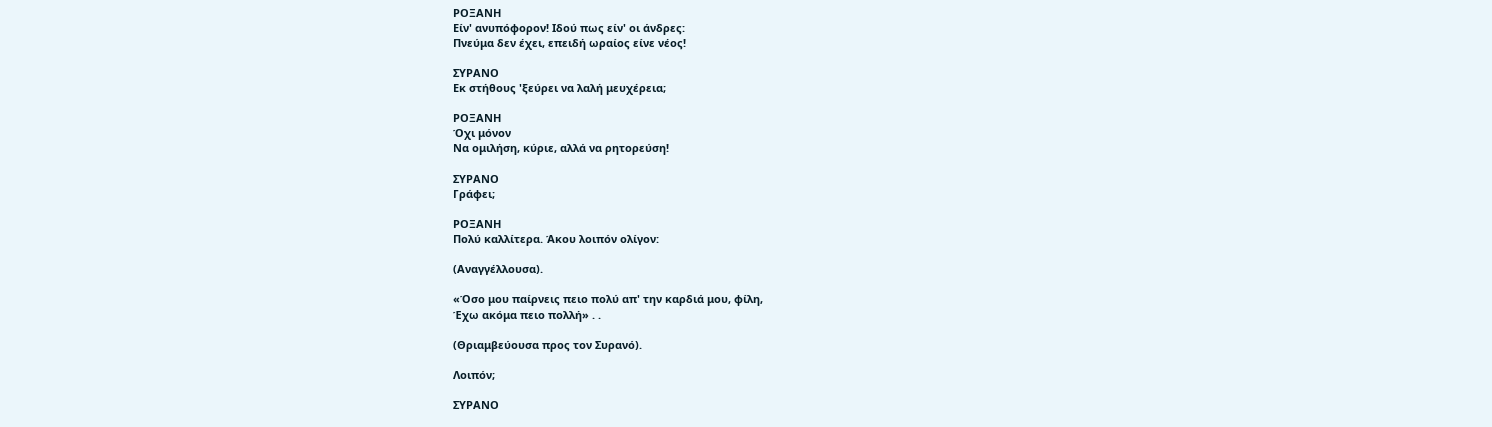ΡΟΞΑΝΗ
Είν' ανυπόφορον! Ιδού πως είν' οι άνδρες:
Πνεύμα δεν έχει, επειδή ωραίος είνε νέος!

ΣΥΡΑΝΟ
Εκ στήθους 'ξεύρει να λαλή μευχέρεια;

ΡΟΞΑΝΗ
Όχι μόνον
Να ομιλήση, κύριε, αλλά να ρητορεύση!

ΣΥΡΑΝΟ
Γράφει;

ΡΟΞΑΝΗ
Πολύ καλλίτερα. Άκου λοιπόν ολίγον:

(Αναγγέλλουσα).

«Όσο μου παίρνεις πειο πολύ απ' την καρδιά μου, φίλη,
Έχω ακόμα πειο πολλή» . .

(Θριαμβεύουσα προς τον Συρανό).

Λοιπόν;

ΣΥΡΑΝΟ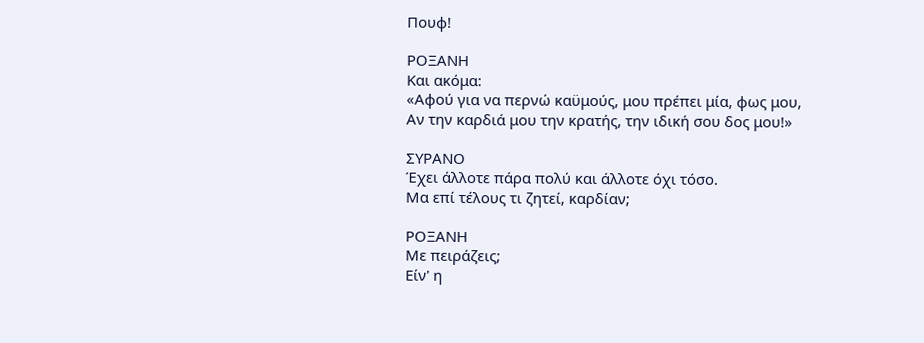Πουφ!

ΡΟΞΑΝΗ
Και ακόμα:
«Αφού για να περνώ καϋμούς, μου πρέπει μία, φως μου,
Αν την καρδιά μου την κρατής, την ιδική σου δος μου!»

ΣΥΡΑΝΟ
Έχει άλλοτε πάρα πολύ και άλλοτε όχι τόσο.
Μα επί τέλους τι ζητεί, καρδίαν;

ΡΟΞΑΝΗ
Με πειράζεις;
Είν' η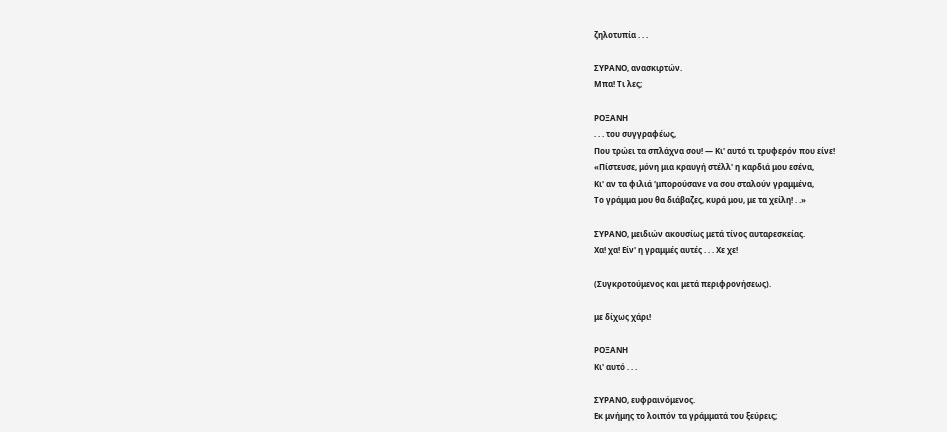ζηλοτυπία . . .

ΣΥΡΑΝΟ, ανασκιρτών.
Μπα! Τι λες;

ΡΟΞΑΝΗ
. . . του συγγραφέως,
Που τρώει τα σπλάχνα σου! — Κι' αυτό τι τρυφερόν που είνε!
«Πίστευσε, μόνη μια κραυγή στέλλ' η καρδιά μου εσένα,
Κι' αν τα φιλιά 'μπορούσανε να σου σταλούν γραμμένα,
Το γράμμα μου θα διάβαζες, κυρά μου, με τα χείλη! . .»

ΣΥΡΑΝΟ, μειδιών ακουσίως μετά τίνος αυταρεσκείας.
Χα! χα! Είν' η γραμμές αυτές . . . Χε χε!

(Συγκροτούμενος και μετά περιφρονήσεως).

με δίχως χάρι!

ΡΟΞΑΝΗ
Κι' αυτό . . .

ΣΥΡΑΝΟ, ευφραινόμενος.
Εκ μνήμης το λοιπόν τα γράμματά του ξεύρεις;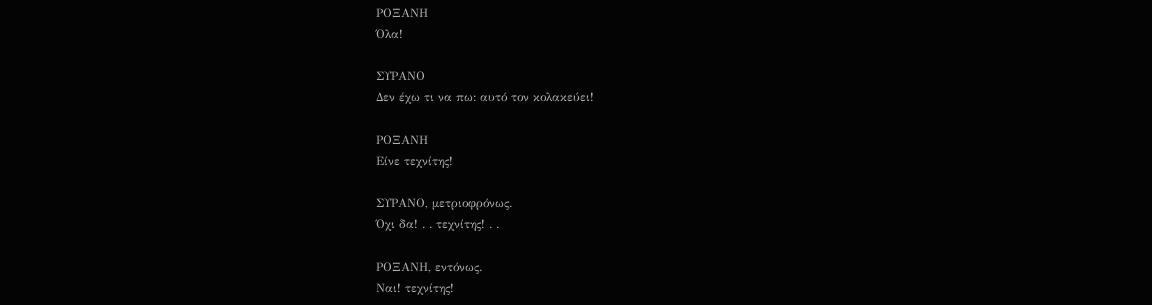ΡΟΞΑΝΗ
Όλα!

ΣΥΡΑΝΟ
Δεν έχω τι να πω: αυτό τον κολακεύει!

ΡΟΞΑΝΗ
Είνε τεχνίτης!

ΣΥΡΑΝΟ, μετριοφρόνως.
Όχι δα! . . τεχνίτης! . .

ΡΟΞΑΝΗ, εντόνως.
Ναι! τεχνίτης!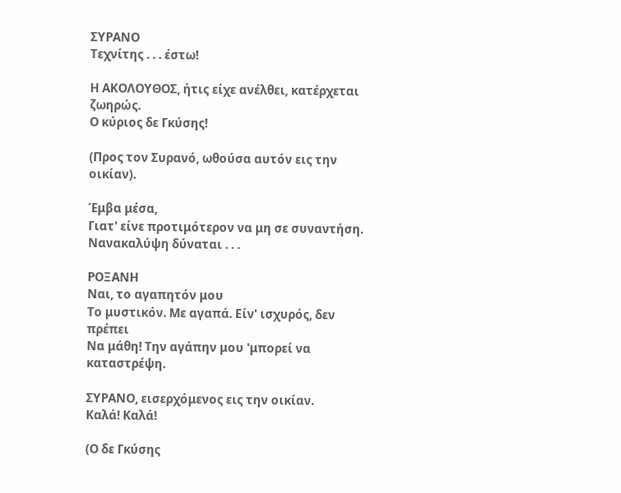ΣΥΡΑΝΟ
Τεχνίτης . . . έστω!

Η ΑΚΟΛΟΥΘΟΣ, ήτις είχε ανέλθει, κατέρχεται ζωηρώς.
Ο κύριος δε Γκύσης!

(Προς τον Συρανό, ωθούσα αυτόν εις την οικίαν).

Έμβα μέσα,
Γιατ' είνε προτιμότερον να μη σε συναντήση.
Νανακαλύψη δύναται . . .

ΡΟΞΑΝΗ
Ναι, το αγαπητόν μου
Το μυστικόν. Με αγαπά. Είν' ισχυρός, δεν πρέπει
Να μάθη! Την αγάπην μου 'μπορεί να καταστρέψη.

ΣΥΡΑΝΟ, εισερχόμενος εις την οικίαν.
Καλά! Καλά!

(Ο δε Γκύσης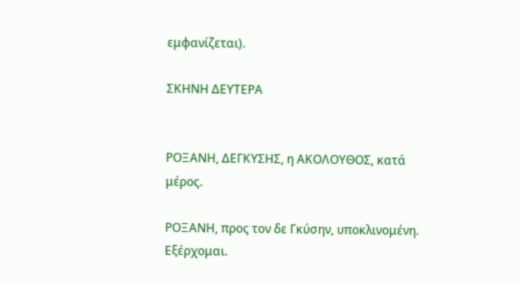εμφανίζεται).

ΣΚΗΝΗ ΔΕΥΤΕΡΑ


ΡΟΞΑΝΗ, ΔΕΓΚΥΣΗΣ, η ΑΚΟΛΟΥΘΟΣ, κατά μέρος.

ΡΟΞΑΝΗ, προς τον δε Γκύσην, υποκλινομένη.
Εξέρχομαι.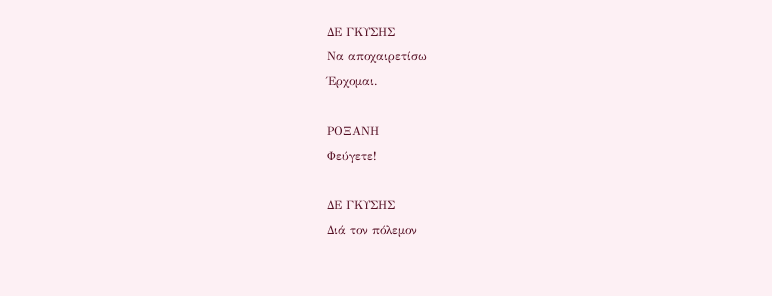ΔΕ ΓΚΥΣΗΣ
Να αποχαιρετίσω
Έρχομαι.

ΡΟΞΑΝΗ
Φεύγετε!

ΔΕ ΓΚΥΣΗΣ
Διά τον πόλεμον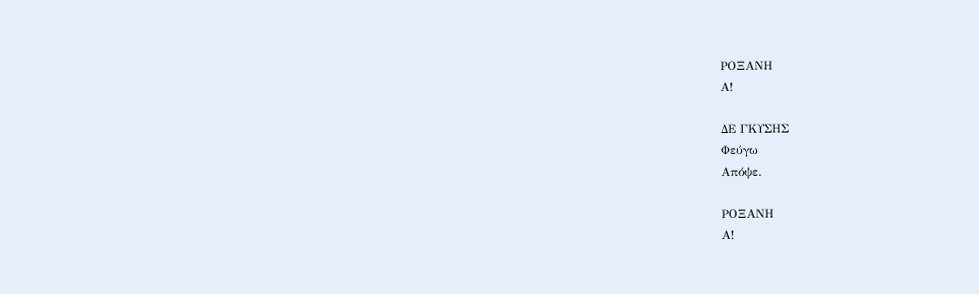ΡΟΞΑΝΗ
Α!

ΔΕ ΓΚΥΣΗΣ
Φεύγω
Απόψε.

ΡΟΞΑΝΗ
Α!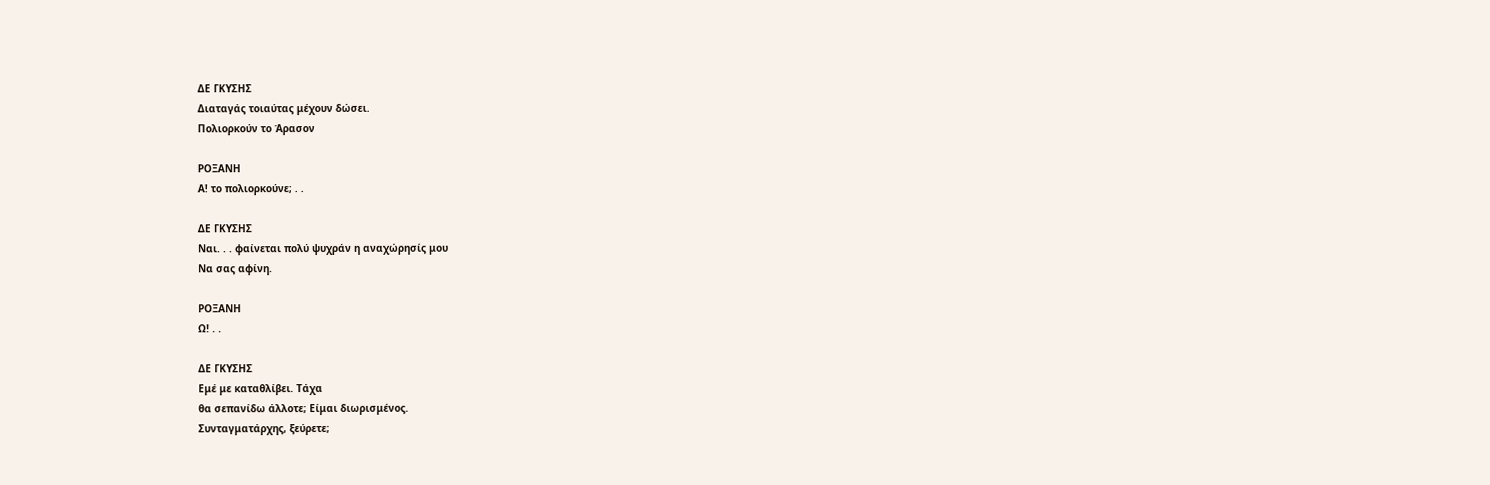ΔΕ ΓΚΥΣΗΣ
Διαταγάς τοιαύτας μέχουν δώσει.
Πολιορκούν το Άρασον

ΡΟΞΑΝΗ
Α! το πολιορκούνε; . .

ΔΕ ΓΚΥΣΗΣ
Ναι. . . φαίνεται πολύ ψυχράν η αναχώρησίς μου
Να σας αφίνη.

ΡΟΞΑΝΗ
Ω! . .

ΔΕ ΓΚΥΣΗΣ
Εμέ με καταθλίβει. Τάχα
θα σεπανίδω άλλοτε; Είμαι διωρισμένος.
Συνταγματάρχης, ξεύρετε;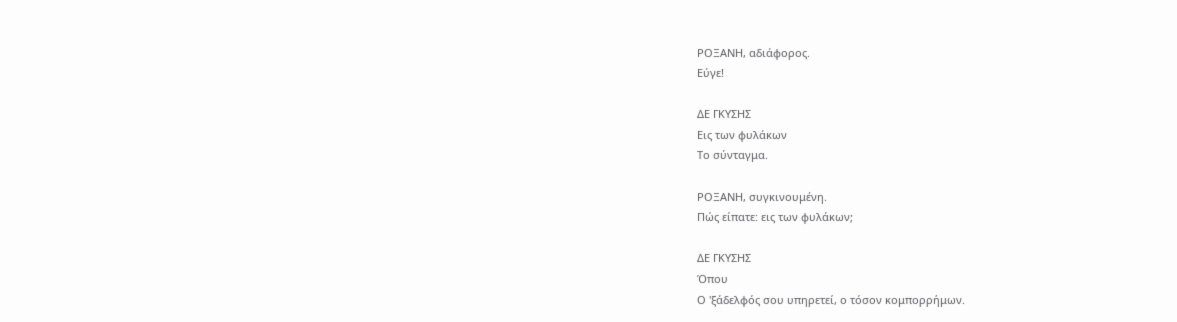ΡΟΞΑΝΗ, αδιάφορος.
Εύγε!

ΔΕ ΓΚΥΣΗΣ
Εις των φυλάκων
Το σύνταγμα.

ΡΟΞΑΝΗ, συγκινουμένη.
Πώς είπατε: εις των φυλάκων;

ΔΕ ΓΚΥΣΗΣ
Όπου
Ο 'ξάδελφός σου υπηρετεί, ο τόσον κομπορρήμων.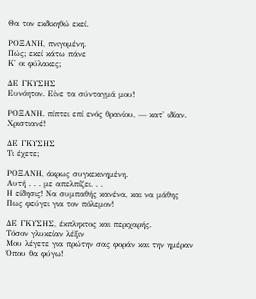Θα τον εκδικηθώ εκεί.

ΡΟΞΑΝΗ, πνιγομένη.
Πώς; εκεί κάτω πάνε
Κ' οι φύλακες;

ΔΕ ΓΚΥΣΗΣ
Ευνόητον. Είνε τα σύνταγμά μου!

ΡΟΞΑΝΗ. πίπτει επί ενός θρανίου, — κατ' ιδίαν.
Χριστιανέ!

ΔΕ ΓΚΥΣΗΣ
Τι έχετε;

ΡΟΞΑΝΗ, άκρως συγκεκινημένη.
Αυτή . . . με απελπίζει. . .
Η είδησις! Να συμπαθής κανένα, και να μάθης
Πως φεύγει για τον πόλεμον!

ΔΕ ΓΚΥΣΗΣ, έκπληκτος και περιχαρής.
Τόσον γλυκείαν λέξιν
Μου λέγετε για πρώτην σας φοράν και την ημέραν
Όπου θα φύγω!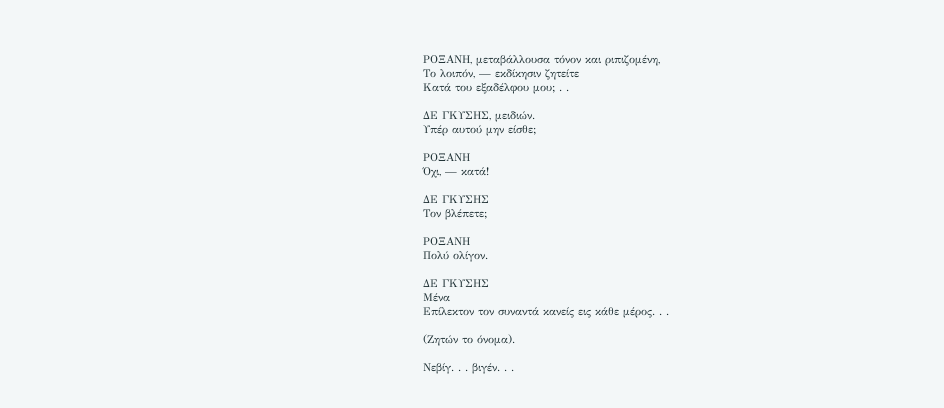ΡΟΞΑΝΗ, μεταβάλλουσα τόνον και ριπιζομένη,
Το λοιπόν, — εκδίκησιν ζητείτε
Κατά του εξαδέλφου μου; . .

ΔΕ ΓΚΥΣΗΣ, μειδιών.
Υπέρ αυτού μην είσθε;

ΡΟΞΑΝΗ
Όχι, — κατά!

ΔΕ ΓΚΥΣΗΣ
Τον βλέπετε;

ΡΟΞΑΝΗ
Πολύ ολίγον.

ΔΕ ΓΚΥΣΗΣ
Μένα
Επίλεκτον τον συναντά κανείς εις κάθε μέρος. . .

(Ζητών το όνομα).

Νεβίγ. . . βιγέν. . .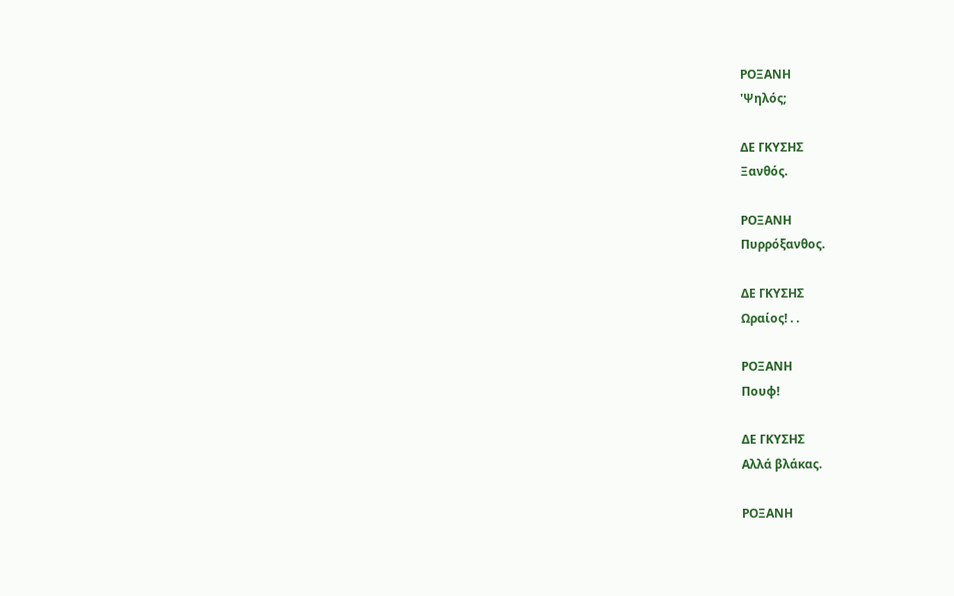ΡΟΞΑΝΗ
'Ψηλός;

ΔΕ ΓΚΥΣΗΣ
Ξανθός.

ΡΟΞΑΝΗ
Πυρρόξανθος.

ΔΕ ΓΚΥΣΗΣ
Ωραίος! . .

ΡΟΞΑΝΗ
Πουφ!

ΔΕ ΓΚΥΣΗΣ
Αλλά βλάκας.

ΡΟΞΑΝΗ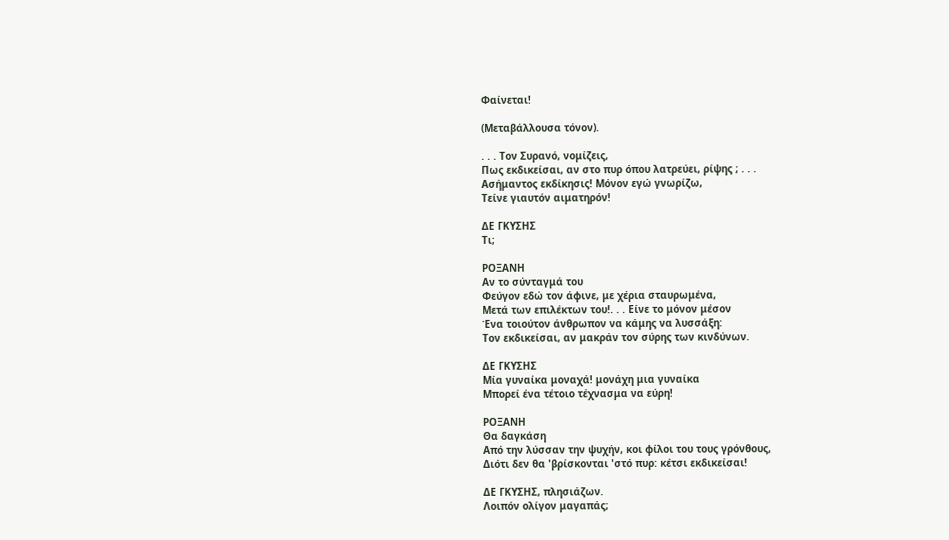Φαίνεται!

(Μεταβάλλουσα τόνον).

. . . Τον Συρανό, νομίζεις,
Πως εκδικείσαι, αν στο πυρ όπου λατρεύει, ρίψης ; . . .
Ασήμαντος εκδίκησις! Μόνον εγώ γνωρίζω,
Τείνε γιαυτόν αιματηρόν!

ΔΕ ΓΚΥΣΗΣ
Τι;

ΡΟΞΑΝΗ
Αν το σύνταγμά του
Φεύγον εδώ τον άφινε, με χέρια σταυρωμένα,
Μετά των επιλέκτων του!. . . Είνε το μόνον μέσον
Ένα τοιούτον άνθρωπον να κάμης να λυσσάξη:
Τον εκδικείσαι, αν μακράν τον σύρης των κινδύνων.

ΔΕ ΓΚΥΣΗΣ
Μία γυναίκα μοναχά! μονάχη μια γυναίκα
Μπορεί ένα τέτοιο τέχνασμα να εύρη!

ΡΟΞΑΝΗ
Θα δαγκάση
Από την λύσσαν την ψυχήν, κοι φίλοι του τους γρόνθους,
Διότι δεν θα 'βρίσκονται 'στό πυρ: κέτσι εκδικείσαι!

ΔΕ ΓΚΥΣΗΣ, πλησιάζων.
Λοιπόν ολίγον μαγαπάς;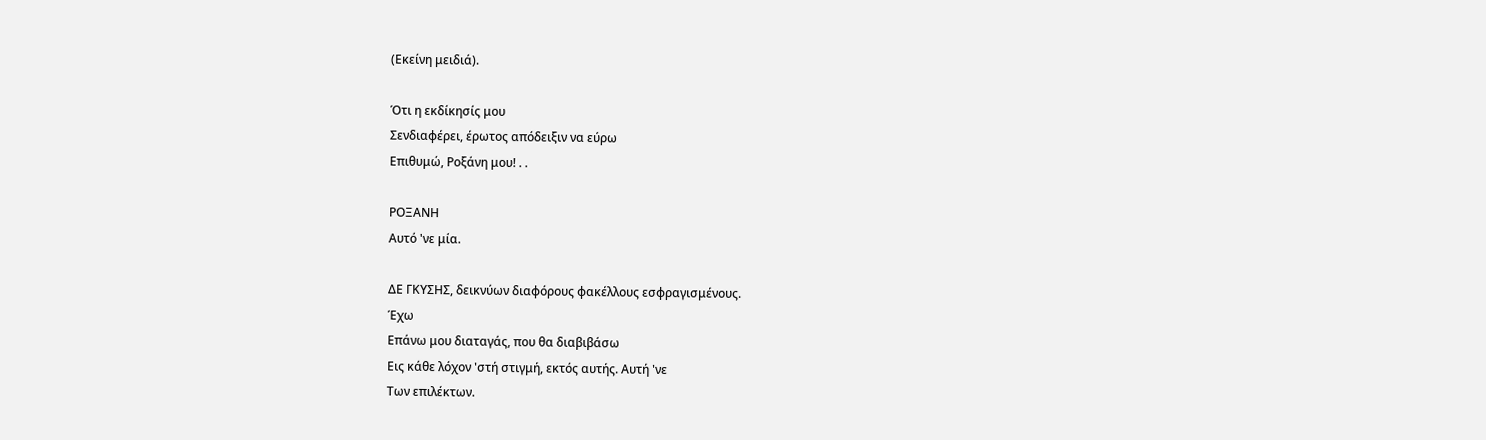(Εκείνη μειδιά).

Ότι η εκδίκησίς μου
Σενδιαφέρει, έρωτος απόδειξιν να εύρω
Επιθυμώ, Ροξάνη μου! . .

ΡΟΞΑΝΗ
Αυτό 'νε μία.

ΔΕ ΓΚΥΣΗΣ, δεικνύων διαφόρους φακέλλους εσφραγισμένους.
Έχω
Επάνω μου διαταγάς, που θα διαβιβάσω
Εις κάθε λόχον 'στή στιγμή, εκτός αυτής. Αυτή 'νε
Των επιλέκτων.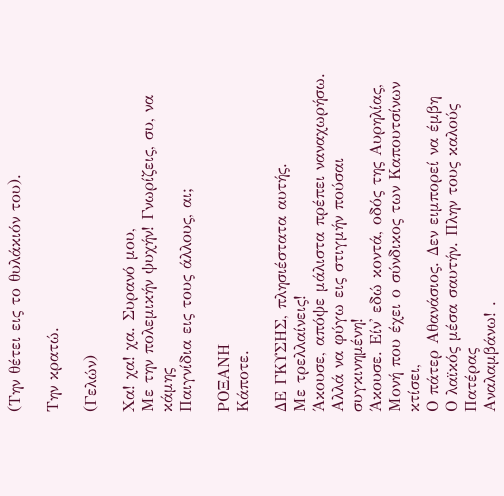(Την θέτει εις το θυλάκιόν του).

Την κρατώ.

(Γελών)

Χα! χα! χα. Συρανό μου,
Με την πολεμικήν ψυχήν! Γνωρίζεις, συ, να κάμης
Παιγνίδια εις τους άλλους, αι;

ΡΟΞΑΝΗ
Κάποτε.

ΔΕ ΓΚΥΣΗΣ, πλησιέστατα αυτής.
Με τρελλαίνεις!
Άκουσε, απόψε μάλιστα πρέπει ναναχωρήσω.
Αλλά να φύγω εις στιγμήν πούσαι συγκινημένη!
Άκουσε. Είν' εδώ κοντά, οδός της Αυρηλίας,
Μονή που έχει ο σύνδικος των Καπουτσίνων κτίσει,
Ο πάτερ Αθανάσιος. Δεν ειμπορεί να έμβη
Ο λαϊκός μέσα σαυτήν. Πλην τους καλούς Πατέρας
Αναλαμβάνω! .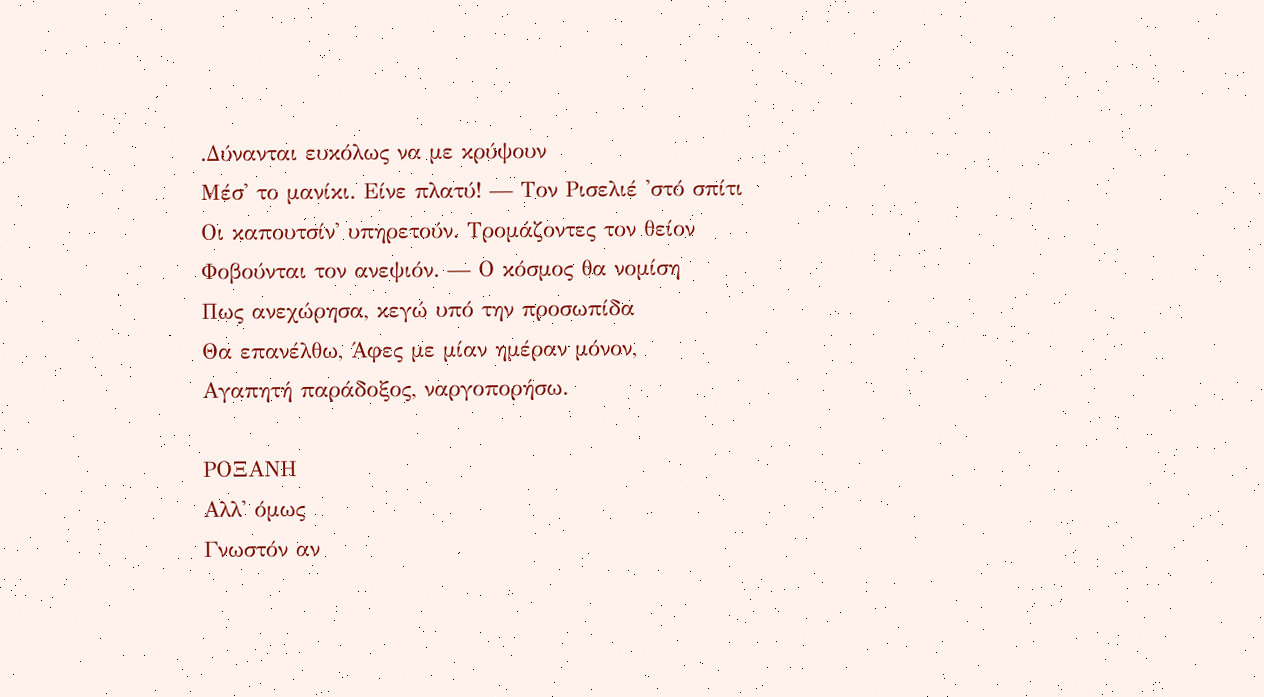.Δύνανται ευκόλως να με κρύψουν
Μέσ' το μανίκι. Είνε πλατύ! — Τον Ρισελιέ 'στό σπίτι
Οι καπουτσίν' υπηρετούν. Τρομάζοντες τον θείον
Φοβούνται τον ανεψιόν. — Ο κόσμος θα νομίση
Πως ανεχώρησα, κεγώ υπό την προσωπίδα
Θα επανέλθω, Άφες με μίαν ημέραν μόνον,
Αγαπητή παράδοξος, ναργοπορήσω.

ΡΟΞΑΝΗ
Αλλ' όμως
Γνωστόν αν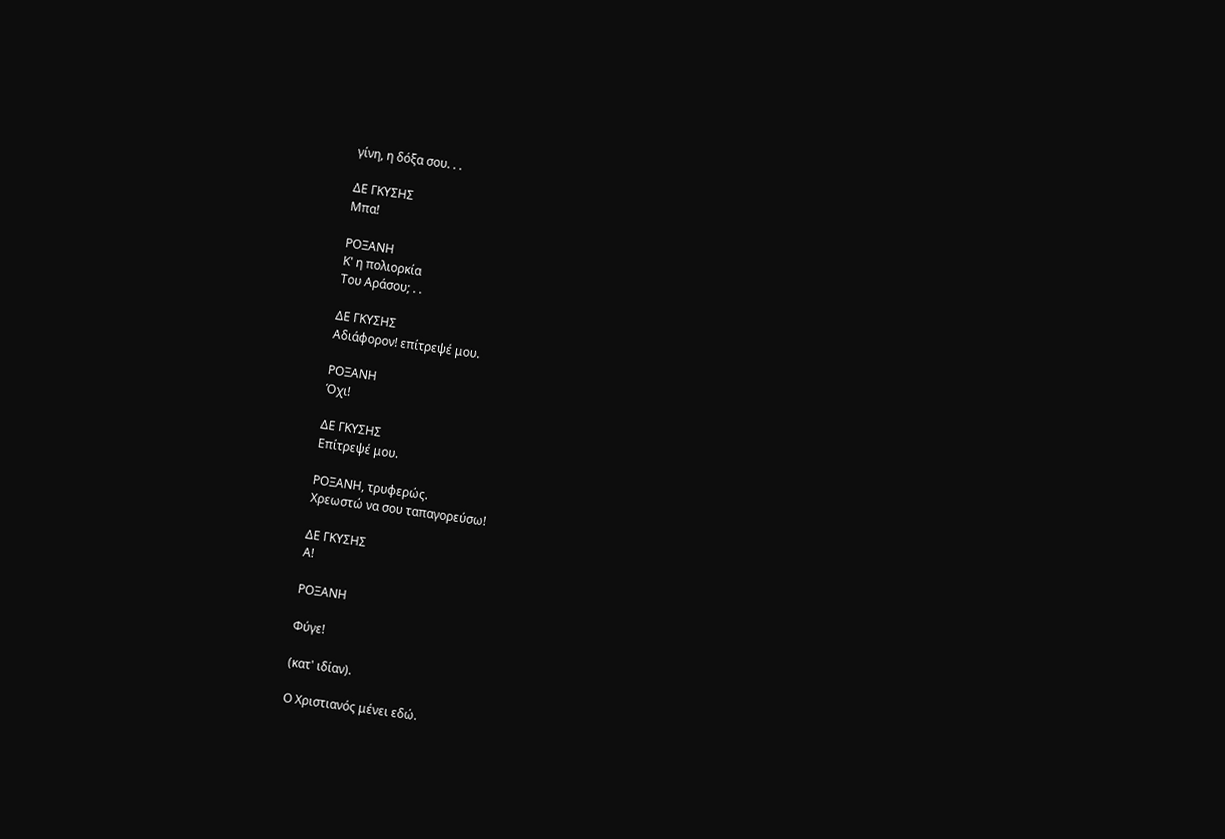γίνη, η δόξα σου. . .

ΔΕ ΓΚΥΣΗΣ
Μπα!

ΡΟΞΑΝΗ
Κ' η πολιορκία
Του Αράσου; . .

ΔΕ ΓΚΥΣΗΣ
Αδιάφορον! επίτρεψέ μου.

ΡΟΞΑΝΗ
Όχι!

ΔΕ ΓΚΥΣΗΣ
Επίτρεψέ μου.

ΡΟΞΑΝΗ, τρυφερώς.
Χρεωστώ να σου ταπαγορεύσω!

ΔΕ ΓΚΥΣΗΣ
Α!

ΡΟΞΑΝΗ

Φύγε!

(κατ' ιδίαν).

Ο Χριστιανός μένει εδώ.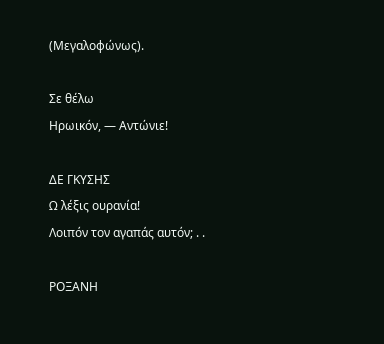(Μεγαλοφώνως).

Σε θέλω
Ηρωικόν, — Αντώνιε!

ΔΕ ΓΚΥΣΗΣ
Ω λέξις ουρανία!
Λοιπόν τον αγαπάς αυτόν; . .

ΡΟΞΑΝΗ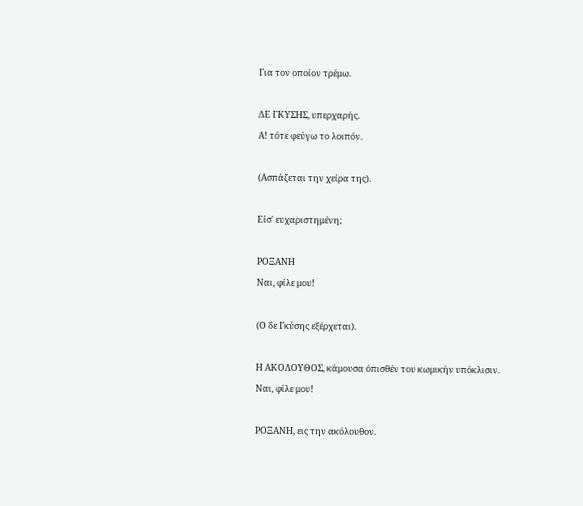Για τον οποίον τρέμω.

ΔΕ ΓΚΥΣΗΣ, υπερχαρής.
Α! τότε φεύγω το λοιπόν.

(Ασπάζεται την χείρα της).

Είσ' ευχαριστημένη;

ΡΟΞΑΝΗ
Ναι, φίλε μου!

(Ο δε Γκύσης εξέρχεται).

Η ΑΚΟΛΟΥΘΟΣ, κάμουσα όπισθέν του κωμικήν υπόκλισιν.
Ναι, φίλε μου!

ΡΟΞΑΝΗ, εις την ακόλουθον.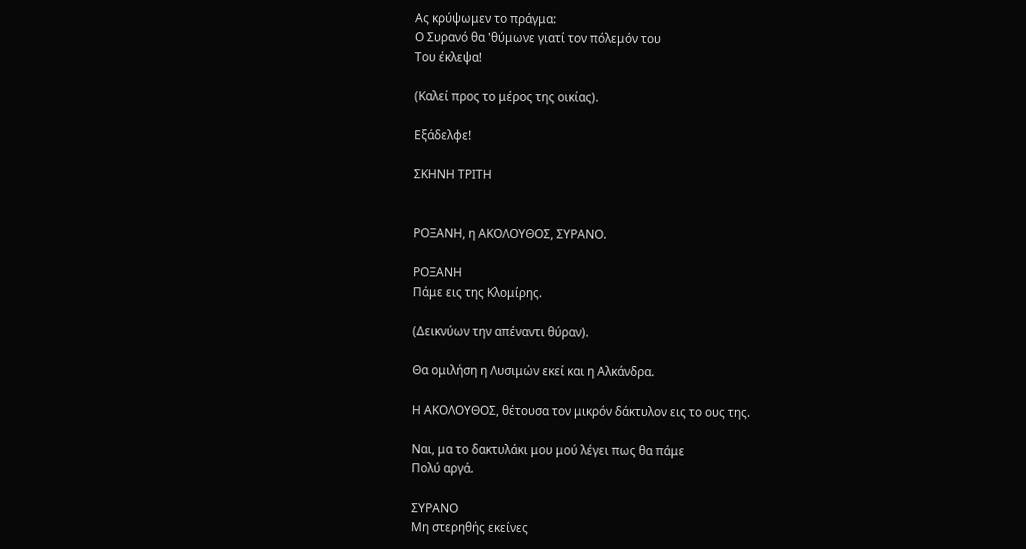Ας κρύψωμεν το πράγμα:
Ο Συρανό θα 'θύμωνε γιατί τον πόλεμόν του
Του έκλεψα!

(Καλεί προς το μέρος της οικίας).

Εξάδελφε!

ΣΚΗΝΗ ΤΡΙΤΗ


ΡΟΞΑΝΗ, η ΑΚΟΛΟΥΘΟΣ, ΣΥΡΑΝΟ.

ΡΟΞΑΝΗ
Πάμε εις της Κλομίρης.

(Δεικνύων την απέναντι θύραν).

Θα ομιλήση η Λυσιμών εκεί και η Αλκάνδρα.

Η ΑΚΟΛΟΥΘΟΣ, θέτουσα τον μικρόν δάκτυλον εις το ους της.

Ναι, μα το δακτυλάκι μου μού λέγει πως θα πάμε
Πολύ αργά.

ΣΥΡΑΝΟ
Μη στερηθής εκείνες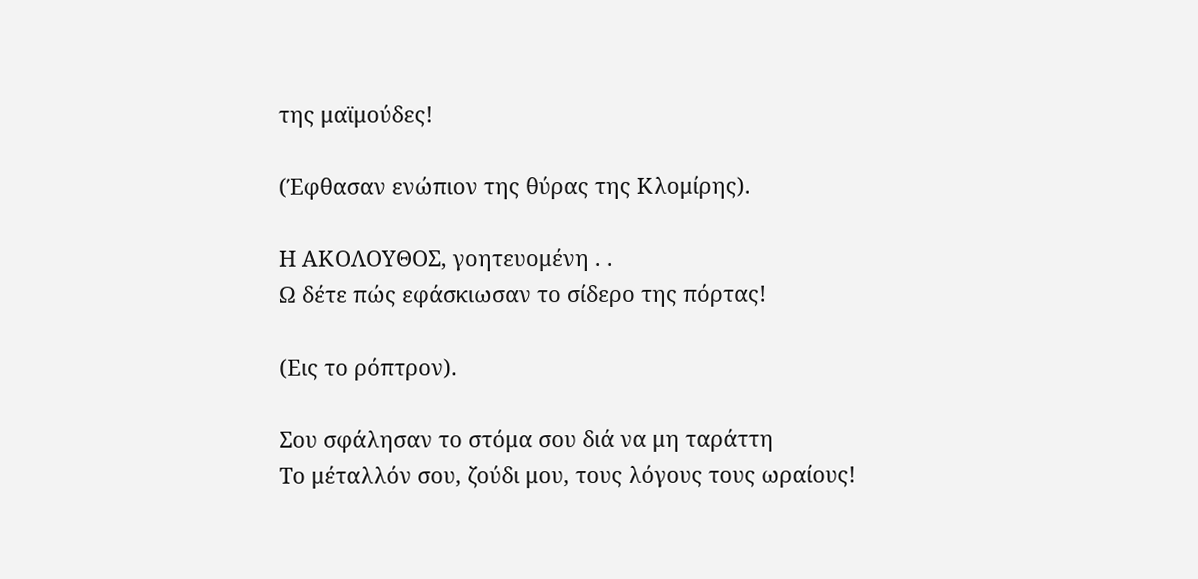της μαϊμούδες!

(Έφθασαν ενώπιον της θύρας της Κλομίρης).

Η ΑΚΟΛΟΥΘΟΣ, γοητευομένη . .
Ω δέτε πώς εφάσκιωσαν το σίδερο της πόρτας!

(Εις το ρόπτρον).

Σου σφάλησαν το στόμα σου διά να μη ταράττη
Το μέταλλόν σου, ζούδι μου, τους λόγους τους ωραίους!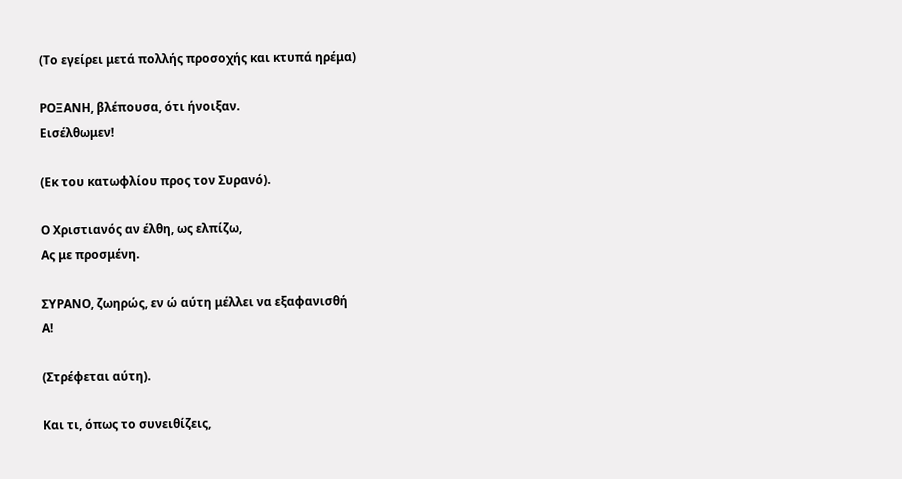(Το εγείρει μετά πολλής προσοχής και κτυπά ηρέμα)

ΡΟΞΑΝΗ, βλέπουσα, ότι ήνοιξαν.
Εισέλθωμεν!

(Εκ του κατωφλίου προς τον Συρανό).

Ο Χριστιανός αν έλθη, ως ελπίζω,
Ας με προσμένη.

ΣΥΡΑΝΟ, ζωηρώς, εν ώ αύτη μέλλει να εξαφανισθή
Α!

(Στρέφεται αύτη).

Και τι, όπως το συνειθίζεις,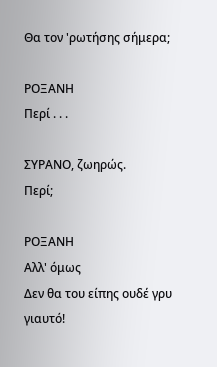Θα τον 'ρωτήσης σήμερα;

ΡΟΞΑΝΗ
Περί . . .

ΣΥΡΑΝΟ, ζωηρώς.
Περί;

ΡΟΞΑΝΗ
Αλλ' όμως
Δεν θα του είπης ουδέ γρυ γιαυτό!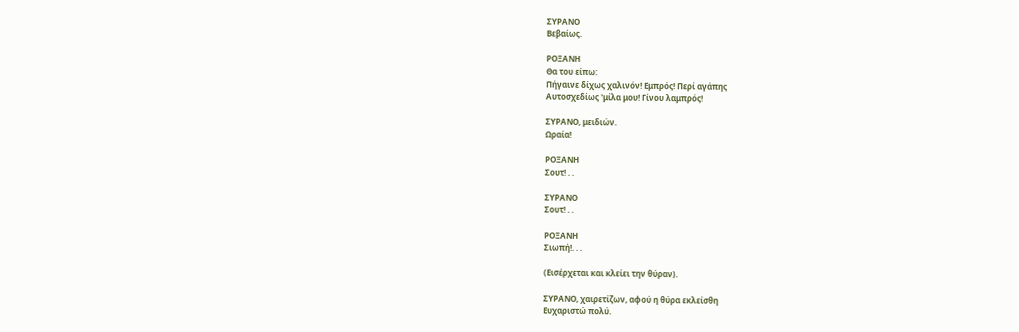ΣΥΡΑΝΟ
Βεβαίως.

ΡΟΞΑΝΗ
Θα του είπω:
Πήγαινε δίχως χαλινόν! Εμπρός! Περί αγάπης
Αυτοσχεδίως 'μίλα μου! Γίνου λαμπρός!

ΣΥΡΑΝΟ, μειδιών.
Ωραία!

ΡΟΞΑΝΗ
Σουτ! . .

ΣΥΡΑΝΟ
Σουτ! . .

ΡΟΞΑΝΗ
Σιωπή!. . .

(Εισέρχεται και κλείει την θύραν).

ΣΥΡΑΝΟ, χαιρετίζων, αφού η θύρα εκλείσθη
Ευχαριστώ πολύ.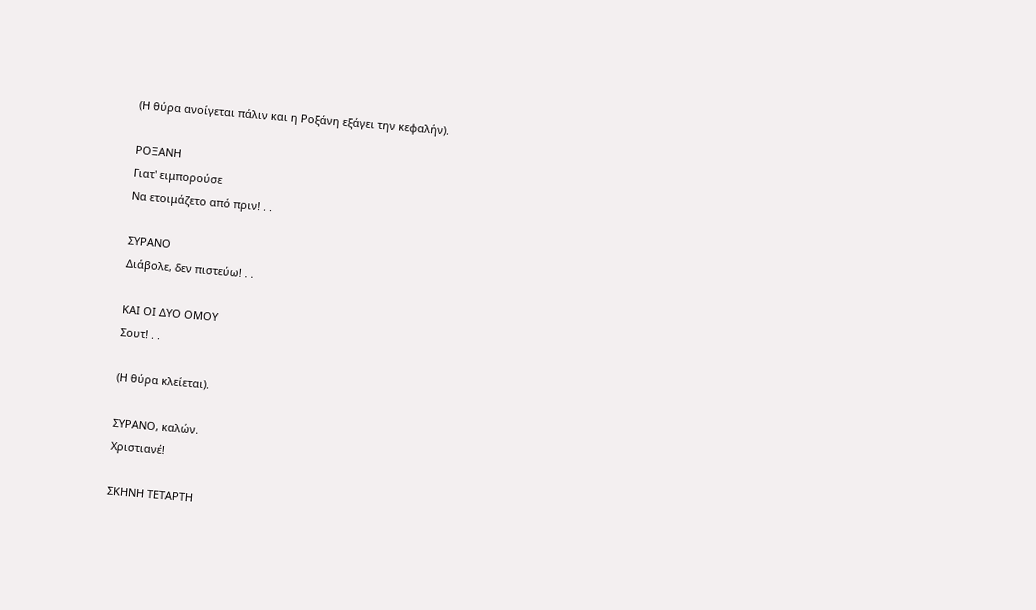(Η θύρα ανοίγεται πάλιν και η Ροξάνη εξάγει την κεφαλήν).

ΡΟΞΑΝΗ
Γιατ' ειμπορούσε
Να ετοιμάζετο από πριν! . .

ΣΥΡΑΝΟ
Διάβολε, δεν πιστεύω! . .

ΚΑΙ ΟΙ ΔΥΟ ΟΜΟΥ
Σουτ! . .

(Η θύρα κλείεται).

ΣΥΡΑΝΟ, καλών.
Χριστιανέ!

ΣΚΗΝΗ ΤΕΤΑΡΤΗ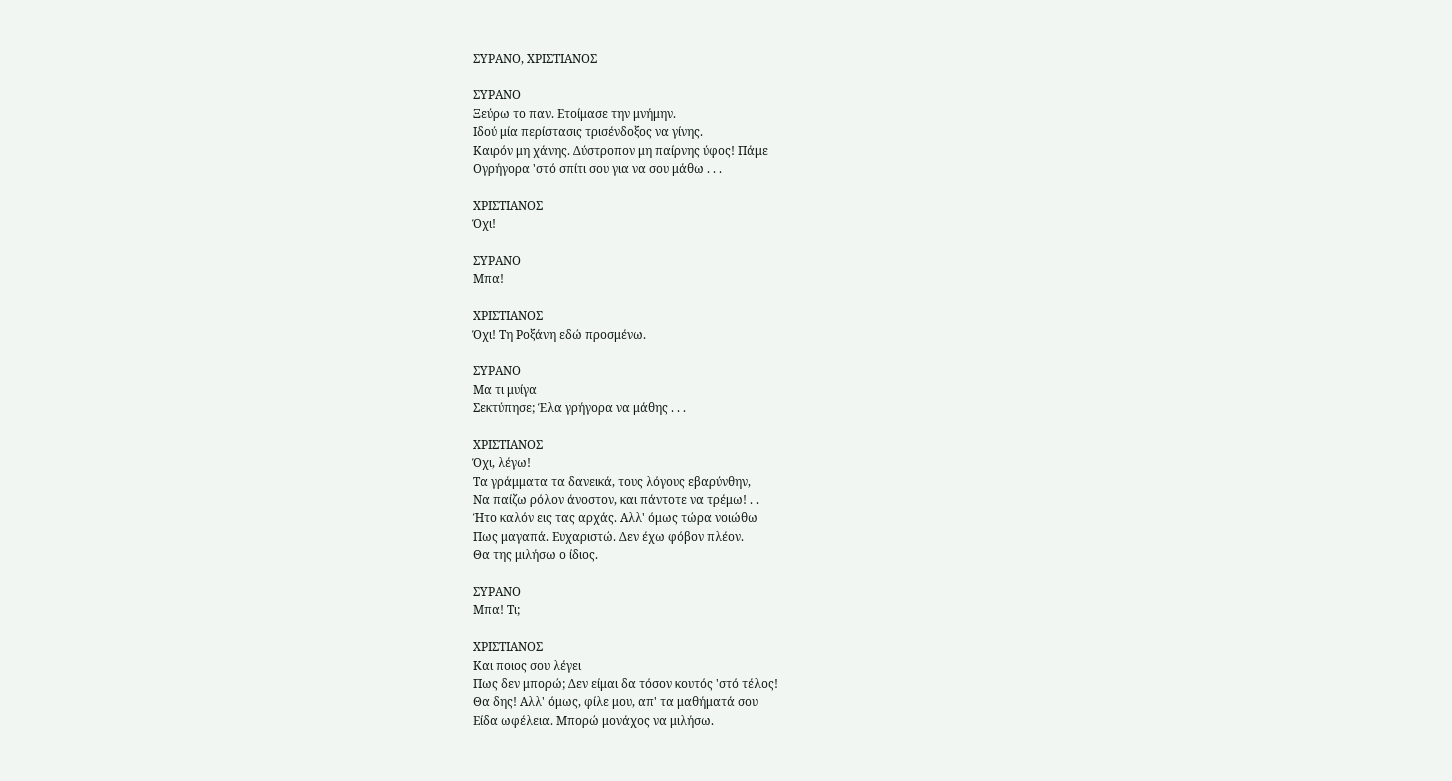ΣΥΡΑΝΟ, ΧΡΙΣΤΙΑΝΟΣ

ΣΥΡΑΝΟ
Ξεύρω το παν. Ετοίμασε την μνήμην.
Ιδού μία περίστασις τρισένδοξος να γίνης.
Καιρόν μη χάνης. Δύστροπον μη παίρνης ύφος! Πάμε
Ογρήγορα 'στό σπίτι σου για να σου μάθω . . .

ΧΡΙΣΤΙΑΝΟΣ
Όχι!

ΣΥΡΑΝΟ
Μπα!

ΧΡΙΣΤΙΑΝΟΣ
Όχι! Τη Ροξάνη εδώ προσμένω.

ΣΥΡΑΝΟ
Μα τι μυίγα
Σεκτύπησε; Έλα γρήγορα να μάθης . . .

ΧΡΙΣΤΙΑΝΟΣ
Όχι, λέγω!
Τα γράμματα τα δανεικά, τους λόγους εβαρύνθην,
Να παίζω ρόλον άνοστον, και πάντοτε να τρέμω! . .
Ήτο καλόν εις τας αρχάς. Αλλ' όμως τώρα νοιώθω
Πως μαγαπά. Ευχαριστώ. Δεν έχω φόβον πλέον.
Θα της μιλήσω ο ίδιος.

ΣΥΡΑΝΟ
Μπα! Τι;

ΧΡΙΣΤΙΑΝΟΣ
Και ποιος σου λέγει
Πως δεν μπορώ; Δεν είμαι δα τόσον κουτός 'στό τέλος!
Θα δης! Αλλ' όμως, φίλε μου, απ' τα μαθήματά σου
Είδα ωφέλεια. Μπορώ μονάχος να μιλήσω.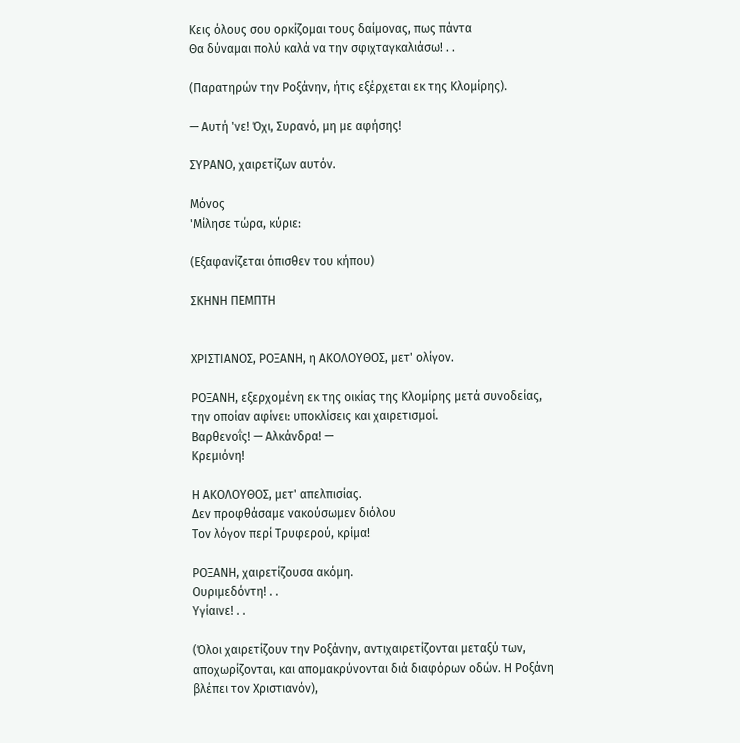Κεις όλους σου ορκίζομαι τους δαίμονας, πως πάντα
Θα δύναμαι πολύ καλά να την σφιχταγκαλιάσω! . .

(Παρατηρών την Ροξάνην, ήτις εξέρχεται εκ της Κλομίρης).

— Αυτή 'νε! Όχι, Συρανό, μη με αφήσης!

ΣΥΡΑΝΟ, χαιρετίζων αυτόν.

Μόνος
'Μίλησε τώρα, κύριε:

(Εξαφανίζεται όπισθεν του κήπου)

ΣΚΗΝΗ ΠΕΜΠΤΗ


ΧΡΙΣΤΙΑΝΟΣ, ΡΟΞΑΝΗ, η ΑΚΟΛΟΥΘΟΣ, μετ' ολίγον.

ΡΟΞΑΝΗ, εξερχομένη εκ της οικίας της Κλομίρης μετά συνοδείας,
την οποίαν αφίνει: υποκλίσεις και χαιρετισμοί.
Βαρθενοΐς! — Αλκάνδρα! —
Κρεμιόνη!

Η ΑΚΟΛΟΥΘΟΣ, μετ' απελπισίας.
Δεν προφθάσαμε νακούσωμεν διόλου
Τον λόγον περί Τρυφερού, κρίμα!

ΡΟΞΑΝΗ, χαιρετίζουσα ακόμη.
Ουριμεδόντη! . .
Υγίαινε! . .

(Όλοι χαιρετίζουν την Ροξάνην, αντιχαιρετίζονται μεταξύ των,
αποχωρίζονται, και απομακρύνονται διά διαφόρων οδών. Η Ροξάνη
βλέπει τον Χριστιανόν),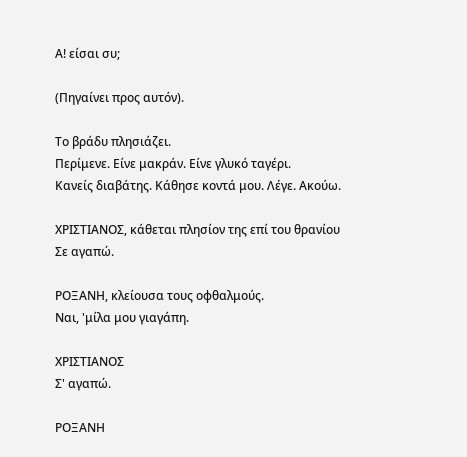Α! είσαι συ;

(Πηγαίνει προς αυτόν).

Το βράδυ πλησιάζει.
Περίμενε. Είνε μακράν. Είνε γλυκό ταγέρι.
Κανείς διαβάτης. Κάθησε κοντά μου. Λέγε. Ακούω.

ΧΡΙΣΤΙΑΝΟΣ, κάθεται πλησίον της επί του θρανίου
Σε αγαπώ.

ΡΟΞΑΝΗ, κλείουσα τους οφθαλμούς.
Ναι, 'μίλα μου γιαγάπη.

ΧΡΙΣΤΙΑΝΟΣ
Σ' αγαπώ.

ΡΟΞΑΝΗ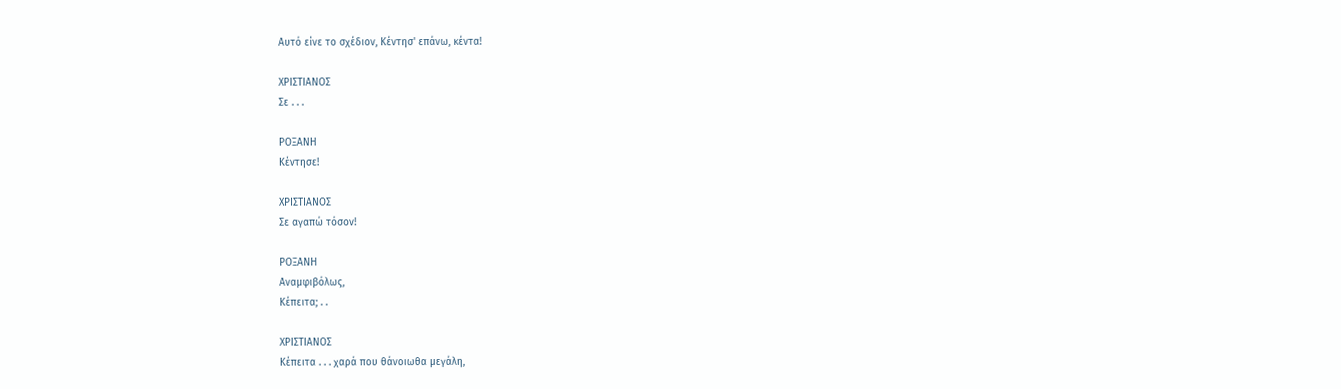Αυτό είνε το σχέδιον, Κέντησ' επάνω, κέντα!

ΧΡΙΣΤΙΑΝΟΣ
Σε . . .

ΡΟΞΑΝΗ
Κέντησε!

ΧΡΙΣΤΙΑΝΟΣ
Σε αγαπώ τόσον!

ΡΟΞΑΝΗ
Αναμφιβόλως,
Κέπειτα; . .

ΧΡΙΣΤΙΑΝΟΣ
Κέπειτα . . . χαρά που θάνοιωθα μεγάλη,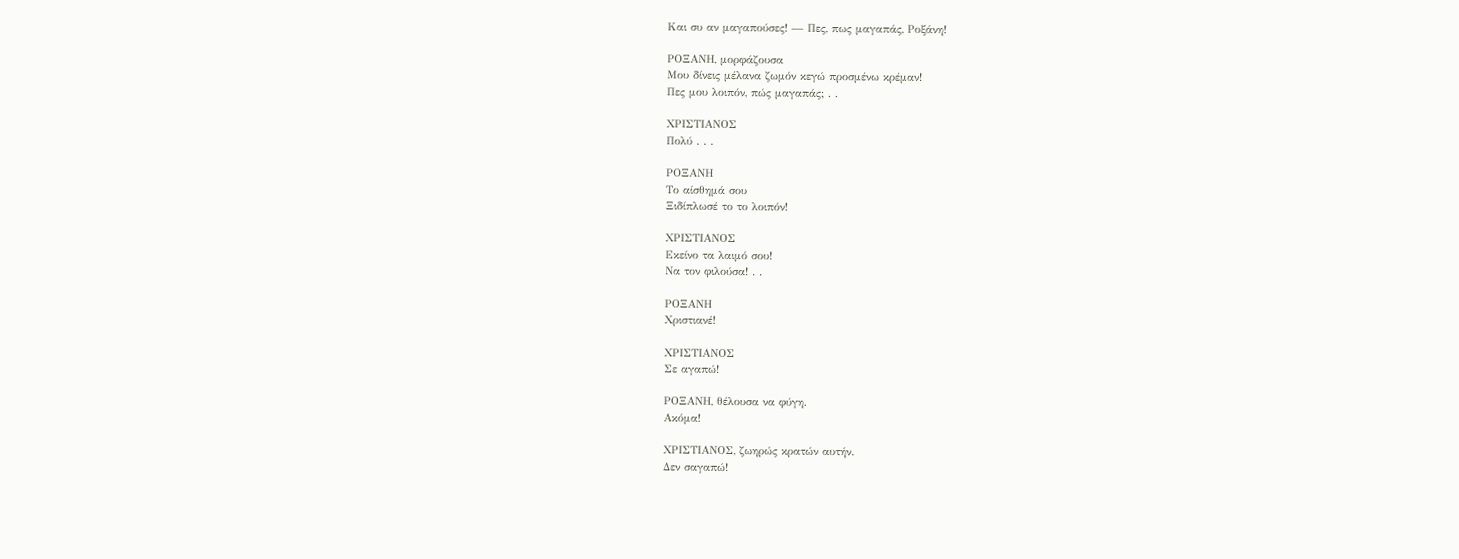Και συ αν μαγαπούσες! — Πες, πως μαγαπάς, Ροξάνη!

ΡΟΞΑΝΗ, μορφάζουσα
Μου δίνεις μέλανα ζωμόν κεγώ προσμένω κρέμαν!
Πες μου λοιπόν, πώς μαγαπάς; . .

ΧΡΙΣΤΙΑΝΟΣ
Πολύ . . .

ΡΟΞΑΝΗ
Το αίσθημά σου
Ξιδίπλωσέ το το λοιπόν!

ΧΡΙΣΤΙΑΝΟΣ
Εκείνο τα λαιμό σου!
Να τον φιλούσα! . .

ΡΟΞΑΝΗ
Χριστιανέ!

ΧΡΙΣΤΙΑΝΟΣ
Σε αγαπώ!

ΡΟΞΑΝΗ, θέλουσα να φύγη.
Ακόμα!

ΧΡΙΣΤΙΑΝΟΣ, ζωηρώς κρατών αυτήν.
Δεν σαγαπώ!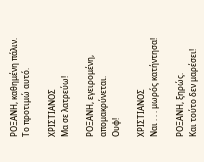ΡΟΞΑΝΗ, καθημένη πάλιν.
Το προτιμώ αυτό.

ΧΡΙΣΤΙΑΝΟΣ
Μα σε λατρεύω!

ΡΟΞΑΝΗ, εγειρομένη, απομακρύνεται.
Ουφ!

ΧΡΙΣΤΙΑΝΟΣ
Ναι . . . μωρός κατήντησα!

ΡΟΞΑΝΗ, ξηρώς.
Και τούτο δεν μαρέσει!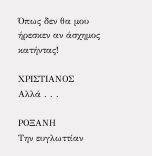Όπως δεν θα μου ήρεσκεν αν άσχημος κατήντας!

ΧΡΙΣΤΙΑΝΟΣ
Αλλά . . .

ΡΟΞΑΝΗ
Την ευγλωττίαν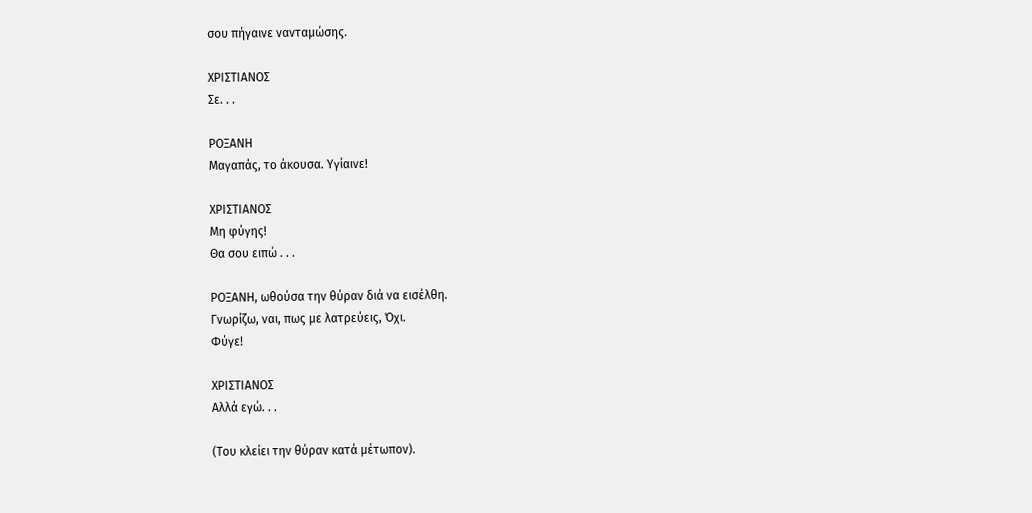σου πήγαινε νανταμώσης.

ΧΡΙΣΤΙΑΝΟΣ
Σε. . .

ΡΟΞΑΝΗ
Μαγαπάς, το άκουσα. Υγίαινε!

ΧΡΙΣΤΙΑΝΟΣ
Μη φύγης!
Θα σου ειπώ . . .

ΡΟΞΑΝΗ, ωθούσα την θύραν διά να εισέλθη.
Γνωρίζω, ναι, πως με λατρεύεις, Όχι.
Φύγε!

ΧΡΙΣΤΙΑΝΟΣ
Αλλά εγώ. . .

(Του κλείει την θύραν κατά μέτωπον).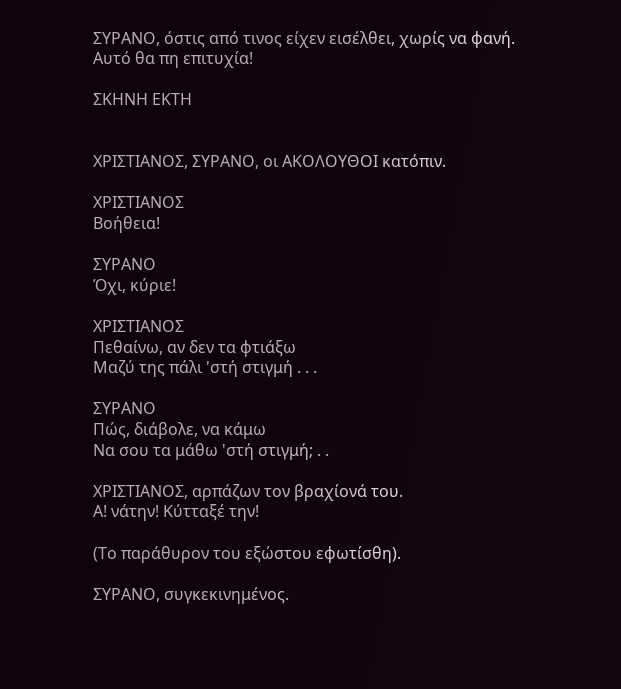ΣΥΡΑΝΟ, όστις από τινος είχεν εισέλθει, χωρίς να φανή.
Αυτό θα πη επιτυχία!

ΣΚΗΝΗ ΕΚΤΗ


ΧΡΙΣΤΙΑΝΟΣ, ΣΥΡΑΝΟ, οι ΑΚΟΛΟΥΘΟΙ κατόπιν.

ΧΡΙΣΤΙΑΝΟΣ
Βοήθεια!

ΣΥΡΑΝΟ
Όχι, κύριε!

ΧΡΙΣΤΙΑΝΟΣ
Πεθαίνω, αν δεν τα φτιάξω
Μαζύ της πάλι 'στή στιγμή . . .

ΣΥΡΑΝΟ
Πώς, διάβολε, να κάμω
Να σου τα μάθω 'στή στιγμή; . .

ΧΡΙΣΤΙΑΝΟΣ, αρπάζων τον βραχίονά του.
Α! νάτην! Κύτταξέ την!

(Το παράθυρον του εξώστου εφωτίσθη).

ΣΥΡΑΝΟ, συγκεκινημένος.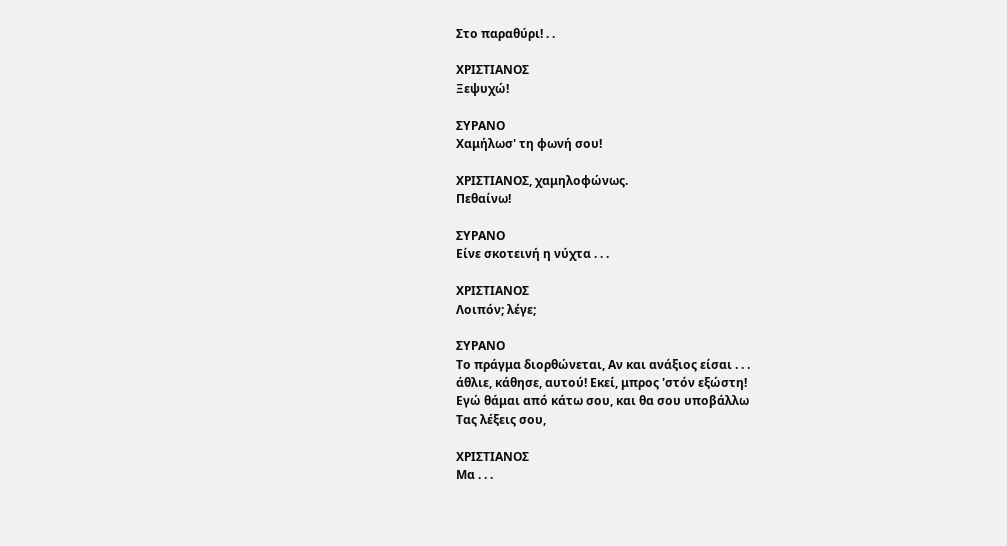Στο παραθύρι! . .

ΧΡΙΣΤΙΑΝΟΣ
Ξεψυχώ!

ΣΥΡΑΝΟ
Χαμήλωσ' τη φωνή σου!

ΧΡΙΣΤΙΑΝΟΣ, χαμηλοφώνως.
Πεθαίνω!

ΣΥΡΑΝΟ
Είνε σκοτεινή η νύχτα . . .

ΧΡΙΣΤΙΑΝΟΣ
Λοιπόν; λέγε;

ΣΥΡΑΝΟ
Το πράγμα διορθώνεται, Αν και ανάξιος είσαι . . .
άθλιε, κάθησε, αυτού! Εκεί, μπρος 'στόν εξώστη!
Εγώ θάμαι από κάτω σου, και θα σου υποβάλλω
Τας λέξεις σου,

ΧΡΙΣΤΙΑΝΟΣ
Μα . . .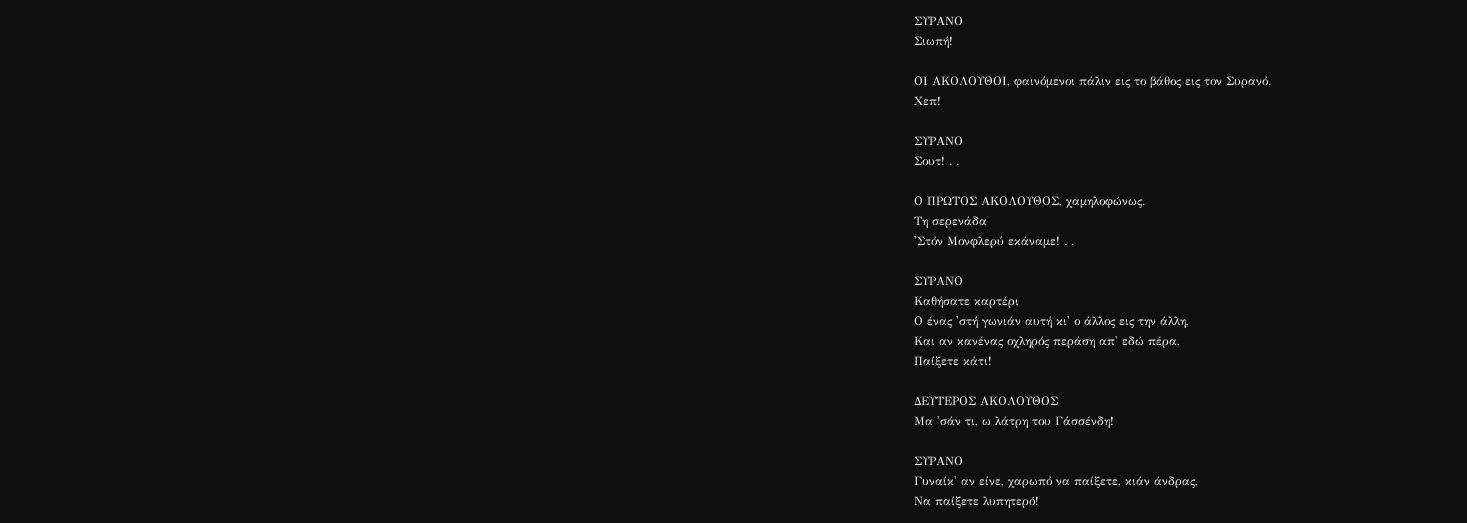ΣΥΡΑΝΟ
Σιωπή!

ΟΙ ΑΚΟΛΟΥΘΟΙ, φαινόμενοι πάλιν εις το βάθος εις τον Συρανό.
Χεπ!

ΣΥΡΑΝΟ
Σουτ! . .

Ο ΠΡΩΤΟΣ ΑΚΟΛΟΥΘΟΣ, χαμηλοφώνως.
Τη σερενάδα
'Στόν Μονφλερύ εκάναμε! . .

ΣΥΡΑΝΟ
Καθήσατε καρτέρι
Ο ένας 'στή γωνιάν αυτή κι' ο άλλος εις την άλλη,
Και αν κανένας οχληρός περάση απ' εδώ πέρα,
Παίξετε κάτι!

ΔΕΥΤΕΡΟΣ ΑΚΟΛΟΥΘΟΣ
Μα 'σάν τι, ω λάτρη του Γάσσένδη!

ΣΥΡΑΝΟ
Γυναίκ' αν είνε, χαρωπό να παίξετε, κιάν άνδρας,
Να παίξετε λυπητερό!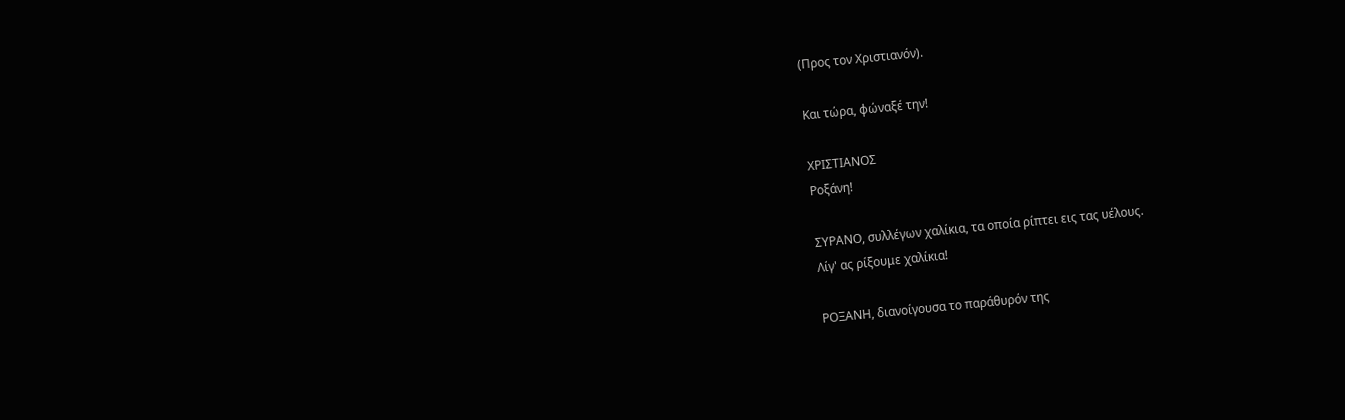(Προς τον Χριστιανόν).

Και τώρα, φώναξέ την!

ΧΡΙΣΤΙΑΝΟΣ
Ροξάνη!

ΣΥΡΑΝΟ, συλλέγων χαλίκια, τα οποία ρίπτει εις τας υέλους.
Λίγ' ας ρίξουμε χαλίκια!

ΡΟΞΑΝΗ, διανοίγουσα το παράθυρόν της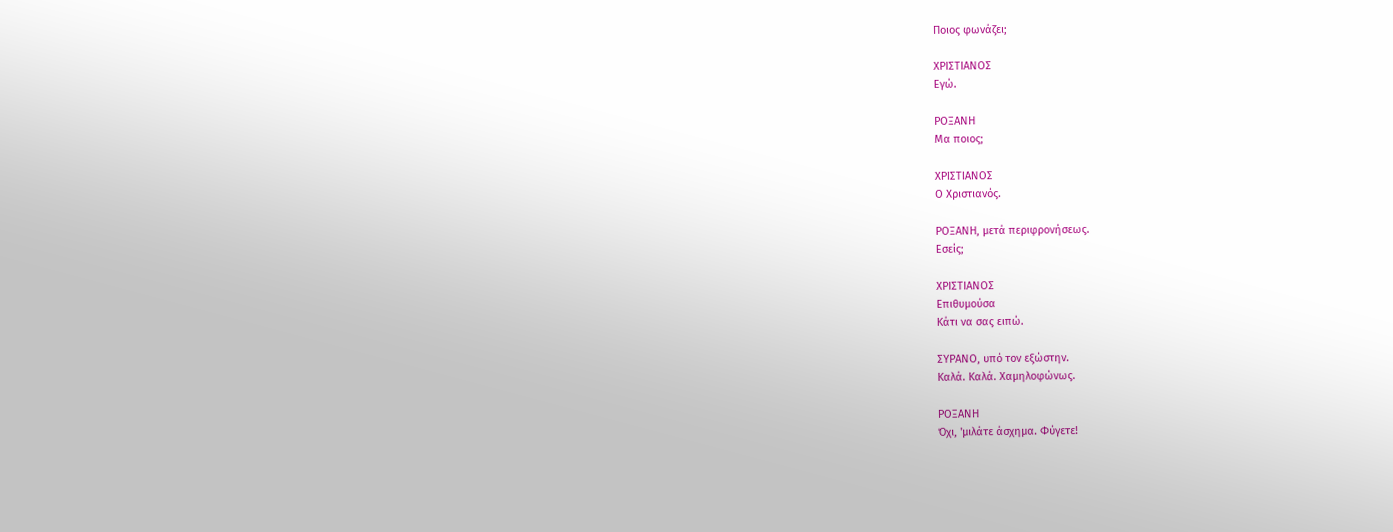Ποιος φωνάζει;

ΧΡΙΣΤΙΑΝΟΣ
Εγώ.

ΡΟΞΑΝΗ
Μα ποιος;

ΧΡΙΣΤΙΑΝΟΣ
Ο Χριστιανός.

ΡΟΞΑΝΗ, μετά περιφρονήσεως.
Εσείς;

ΧΡΙΣΤΙΑΝΟΣ
Επιθυμούσα
Κάτι να σας ειπώ.

ΣΥΡΑΝΟ, υπό τον εξώστην.
Καλά. Καλά. Χαμηλοφώνως.

ΡΟΞΑΝΗ
Όχι, 'μιλάτε άσχημα. Φύγετε!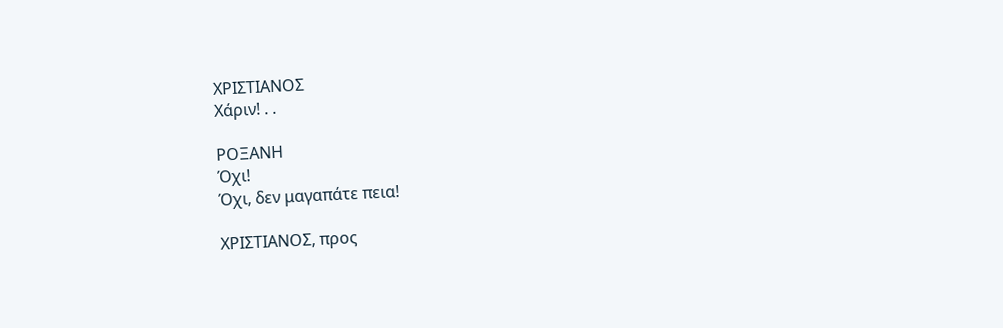ΧΡΙΣΤΙΑΝΟΣ
Χάριν! . .

ΡΟΞΑΝΗ
Όχι!
Όχι, δεν μαγαπάτε πεια!

ΧΡΙΣΤΙΑΝΟΣ, προς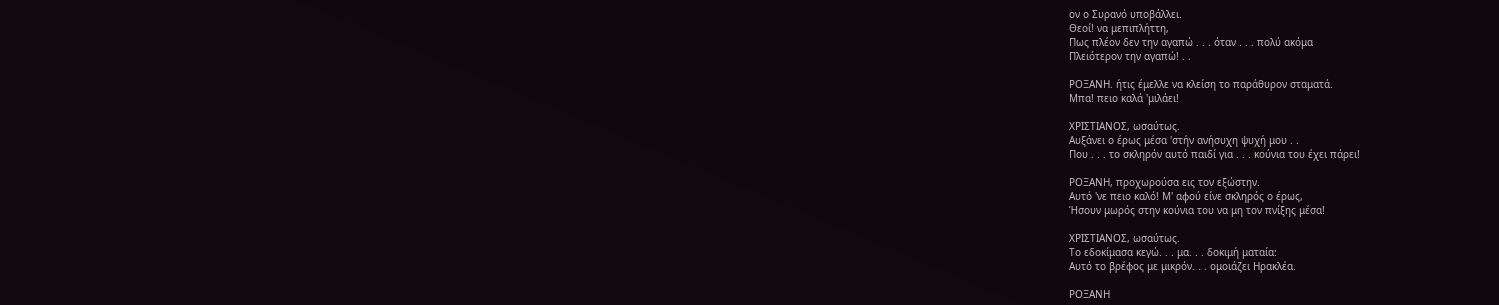ον ο Συρανό υποβάλλει.
Θεοί! να μεπιπλήττη,
Πως πλέον δεν την αγαπώ . . . όταν . . . πολύ ακόμα
Πλειότερον την αγαπώ! . .

ΡΟΞΑΝΗ. ήτις έμελλε να κλείση το παράθυρον σταματά.
Μπα! πειο καλά 'μιλάει!

ΧΡΙΣΤΙΑΝΟΣ, ωσαύτως.
Αυξάνει ο έρως μέσα 'στήν ανήσυχη ψυχή μου . .
Που . . . το σκληρόν αυτό παιδί για . . . κούνια του έχει πάρει!

ΡΟΞΑΝΗ, προχωρούσα εις τον εξώστην.
Αυτό 'νε πειο καλό! Μ' αφού είνε σκληρός ο έρως,
Ήσουν μωρός στην κούνια του να μη τον πνίξης μέσα!

ΧΡΙΣΤΙΑΝΟΣ, ωσαύτως.
Το εδοκίμασα κεγώ. . . μα. . . δοκιμή ματαία:
Αυτό το βρέφος με μικρόν. . . ομοιάζει Ηρακλέα.

ΡΟΞΑΝΗ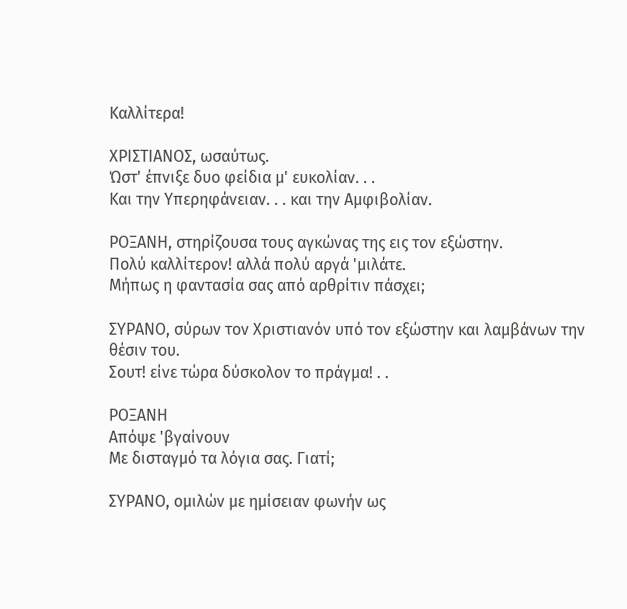Καλλίτερα!

ΧΡΙΣΤΙΑΝΟΣ, ωσαύτως.
Ώστ' έπνιξε δυο φείδια μ' ευκολίαν. . .
Και την Υπερηφάνειαν. . . και την Αμφιβολίαν.

ΡΟΞΑΝΗ, στηρίζουσα τους αγκώνας της εις τον εξώστην.
Πολύ καλλίτερον! αλλά πολύ αργά 'μιλάτε.
Μήπως η φαντασία σας από αρθρίτιν πάσχει;

ΣΥΡΑΝΟ, σύρων τον Χριστιανόν υπό τον εξώστην και λαμβάνων την
θέσιν του.
Σουτ! είνε τώρα δύσκολον το πράγμα! . .

ΡΟΞΑΝΗ
Απόψε 'βγαίνουν
Με δισταγμό τα λόγια σας. Γιατί;

ΣΥΡΑΝΟ, ομιλών με ημίσειαν φωνήν ως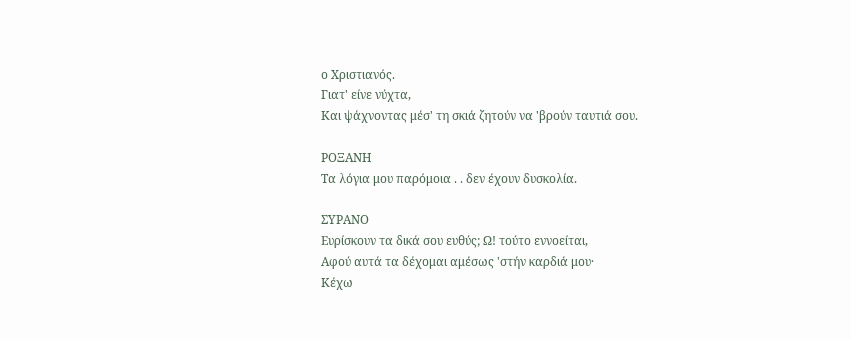ο Χριστιανός.
Γιατ' είνε νύχτα,
Και ψάχνοντας μέσ' τη σκιά ζητούν να 'βρούν ταυτιά σου.

ΡΟΞΑΝΗ
Τα λόγια μου παρόμοια . . δεν έχουν δυσκολία.

ΣΥΡΑΝΟ
Ευρίσκουν τα δικά σου ευθύς; Ω! τούτο εννοείται,
Αφού αυτά τα δέχομαι αμέσως 'στήν καρδιά μου·
Κέχω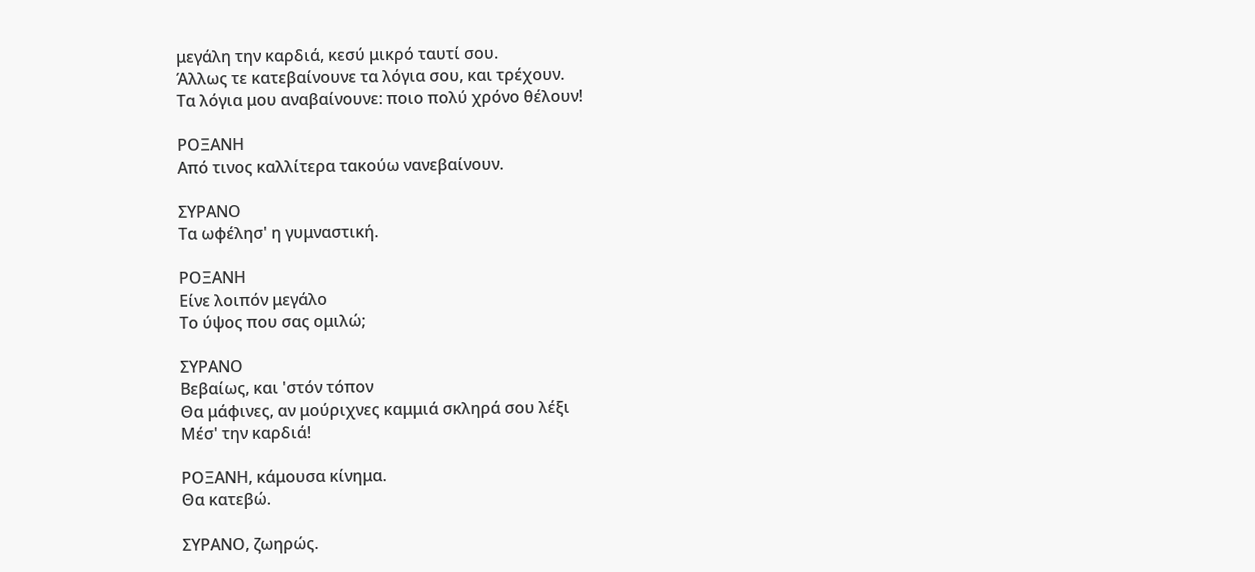μεγάλη την καρδιά, κεσύ μικρό ταυτί σου.
Άλλως τε κατεβαίνουνε τα λόγια σου, και τρέχουν.
Τα λόγια μου αναβαίνουνε: ποιο πολύ χρόνο θέλουν!

ΡΟΞΑΝΗ
Από τινος καλλίτερα τακούω νανεβαίνουν.

ΣΥΡΑΝΟ
Τα ωφέλησ' η γυμναστική.

ΡΟΞΑΝΗ
Είνε λοιπόν μεγάλο
Το ύψος που σας ομιλώ;

ΣΥΡΑΝΟ
Βεβαίως, και 'στόν τόπον
Θα μάφινες, αν μούριχνες καμμιά σκληρά σου λέξι
Μέσ' την καρδιά!

ΡΟΞΑΝΗ, κάμουσα κίνημα.
Θα κατεβώ.

ΣΥΡΑΝΟ, ζωηρώς.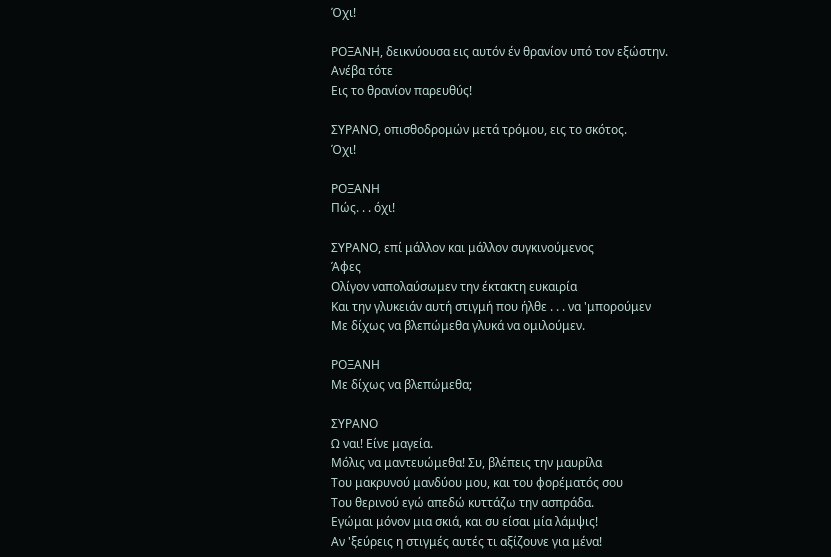Όχι!

ΡΟΞΑΝΗ, δεικνύουσα εις αυτόν έν θρανίον υπό τον εξώστην.
Ανέβα τότε
Εις το θρανίον παρευθύς!

ΣΥΡΑΝΟ, οπισθοδρομών μετά τρόμου, εις το σκότος.
Όχι!

ΡΟΞΑΝΗ
Πώς. . . όχι!

ΣΥΡΑΝΟ, επί μάλλον και μάλλον συγκινούμενος
Άφες
Ολίγον ναπολαύσωμεν την έκτακτη ευκαιρία
Και την γλυκειάν αυτή στιγμή που ήλθε . . . να 'μπορούμεν
Με δίχως να βλεπώμεθα γλυκά να ομιλούμεν.

ΡΟΞΑΝΗ
Με δίχως να βλεπώμεθα;

ΣΥΡΑΝΟ
Ω ναι! Είνε μαγεία.
Μόλις να μαντευώμεθα! Συ, βλέπεις την μαυρίλα
Του μακρυνού μανδύου μου, και του φορέματός σου
Του θερινού εγώ απεδώ κυττάζω την ασπράδα.
Εγώμαι μόνον μια σκιά, και συ είσαι μία λάμψις!
Αν 'ξεύρεις η στιγμές αυτές τι αξίζουνε για μένα!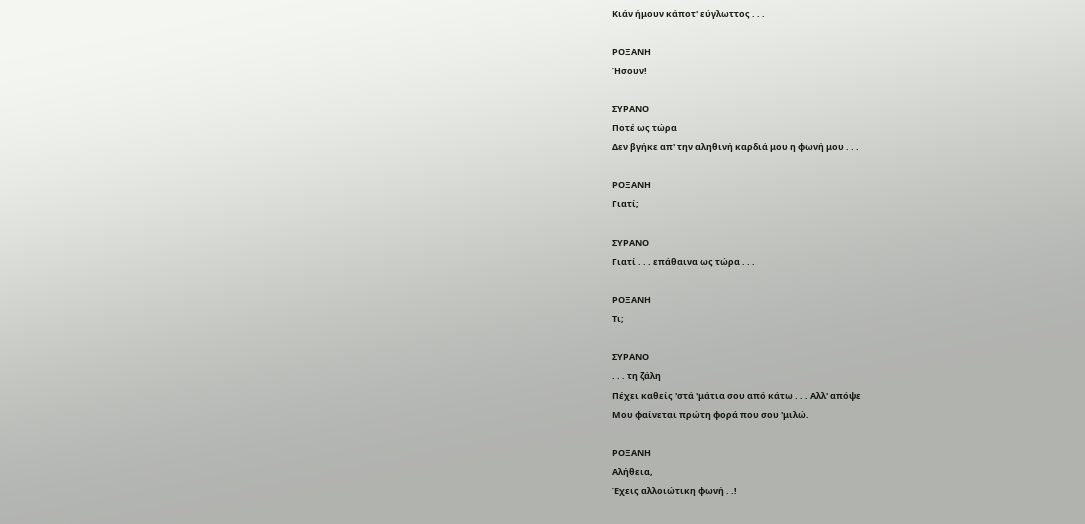Κιάν ήμουν κάποτ' εύγλωττος . . .

ΡΟΞΑΝΗ
Ήσουν!

ΣΥΡΑΝΟ
Ποτέ ως τώρα
Δεν βγήκε απ' την αληθινή καρδιά μου η φωνή μου . . .

ΡΟΞΑΝΗ
Γιατί;

ΣΥΡΑΝΟ
Γιατί . . . επάθαινα ως τώρα . . .

ΡΟΞΑΝΗ
Τι;

ΣΥΡΑΝΟ
. . . τη ζάλη
Πέχει καθείς 'στά 'μάτια σου από κάτω . . . Αλλ' απόψε
Μου φαίνεται πρώτη φορά που σου 'μιλώ.

ΡΟΞΑΝΗ
Αλήθεια,
Έχεις αλλοιώτικη φωνή . .!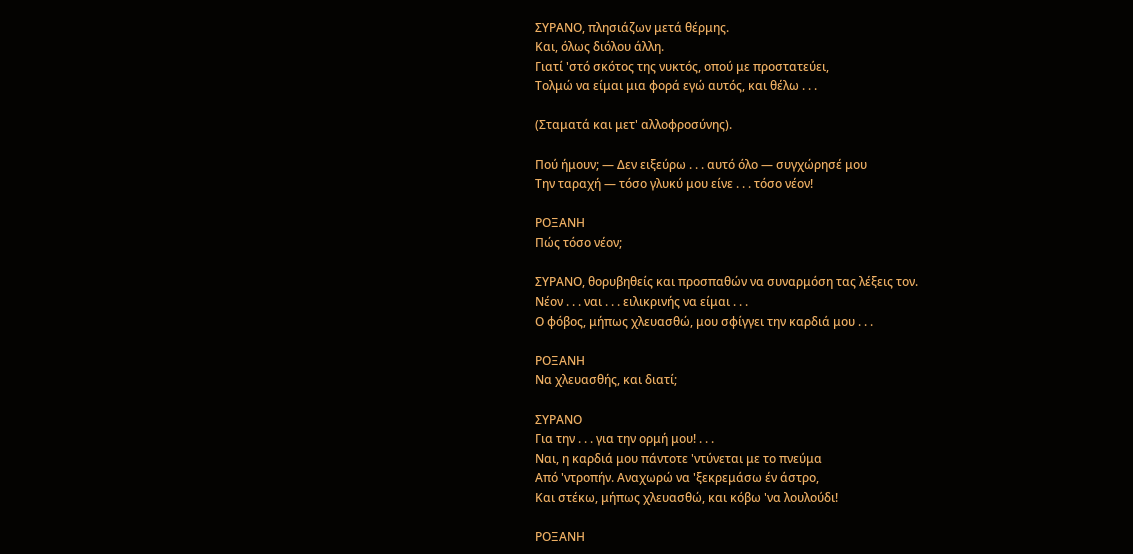ΣΥΡΑΝΟ, πλησιάζων μετά θέρμης.
Και, όλως διόλου άλλη.
Γιατί 'στό σκότος της νυκτός, οπού με προστατεύει,
Τολμώ να είμαι μια φορά εγώ αυτός, και θέλω . . .

(Σταματά και μετ' αλλοφροσύνης).

Πού ήμουν; — Δεν ειξεύρω . . . αυτό όλο — συγχώρησέ μου
Την ταραχή — τόσο γλυκύ μου είνε . . . τόσο νέον!

ΡΟΞΑΝΗ
Πώς τόσο νέον;

ΣΥΡΑΝΟ, θορυβηθείς και προσπαθών να συναρμόση τας λέξεις τον.
Νέον . . . ναι . . . ειλικρινής να είμαι . . .
Ο φόβος, μήπως χλευασθώ, μου σφίγγει την καρδιά μου . . .

ΡΟΞΑΝΗ
Να χλευασθής, και διατί;

ΣΥΡΑΝΟ
Για την . . . για την ορμή μου! . . .
Ναι, η καρδιά μου πάντοτε 'ντύνεται με το πνεύμα
Από 'ντροπήν. Αναχωρώ να 'ξεκρεμάσω έν άστρο,
Και στέκω, μήπως χλευασθώ, και κόβω 'να λουλούδι!

ΡΟΞΑΝΗ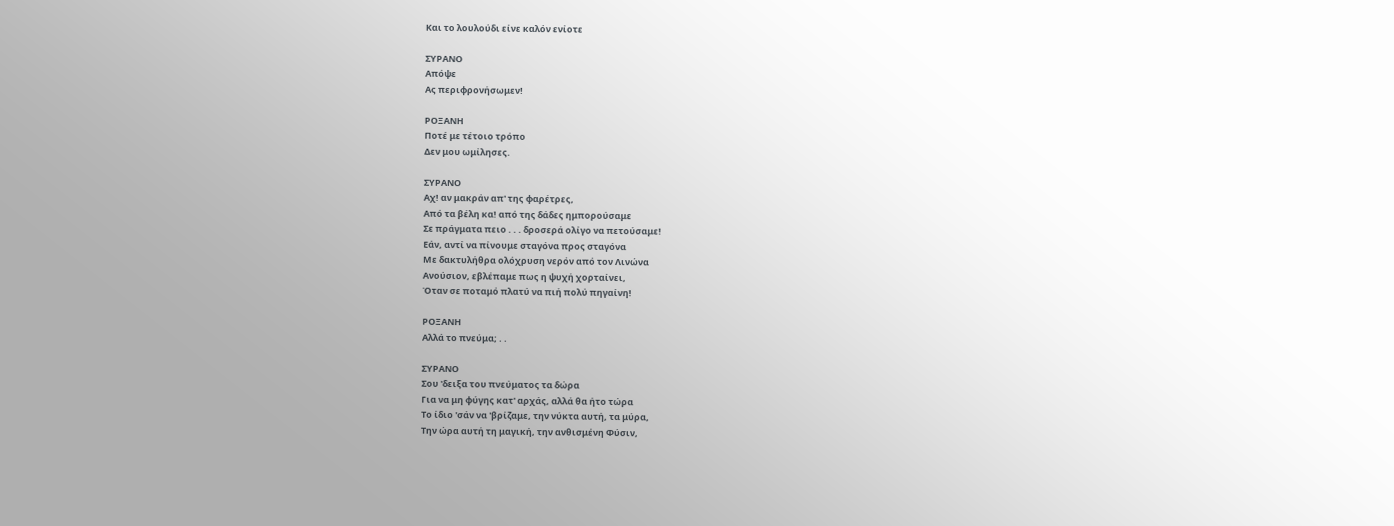Και το λουλούδι είνε καλόν ενίοτε

ΣΥΡΑΝΟ
Απόψε
Ας περιφρονήσωμεν!

ΡΟΞΑΝΗ
Ποτέ με τέτοιο τρόπο
Δεν μου ωμίλησες.

ΣΥΡΑΝΟ
Αχ! αν μακράν απ' της φαρέτρες,
Από τα βέλη κα! από της δάδες ημπορούσαμε
Σε πράγματα πειο . . . δροσερά ολίγο να πετούσαμε!
Εάν, αντί να πίνουμε σταγόνα προς σταγόνα
Με δακτυλήθρα ολόχρυση νερόν από τον Λινώνα
Ανούσιον, εβλέπαμε πως η ψυχή χορταίνει,
Όταν σε ποταμό πλατύ να πιή πολύ πηγαίνη!

ΡΟΞΑΝΗ
Αλλά το πνεύμα; . .

ΣΥΡΑΝΟ
Σου 'δειξα του πνεύματος τα δώρα
Για να μη φύγης κατ' αρχάς, αλλά θα ήτο τώρα
Το ίδιο 'σάν να 'βρίζαμε, την νύκτα αυτή, τα μύρα,
Την ώρα αυτή τη μαγική, την ανθισμένη Φύσιν,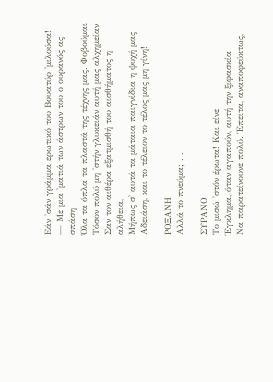Εάν 'σάν γράμμα ερωτικό του Βουατύρ 'μιλούσα!
— Με μια 'ματιά των άστρων του ο ουρανός ας σπάση
Όλα τα όπλα τα πλαστά της τέχνης μας. Φοβούμαι
Τόσον πολύ μη 'στήν γλυκειάν αυτή μας αλχημείαν
Σαν τον αιθέρα εξατμισθή του αισθήματος η αλήθεια,
Μήπως σ' αυτά τα μάταια παιγνίδια η ψυχή μας
Αδειάση, και το τέλειον το τέλος μας μη γίνη!

ΡΟΞΑΝΗ
Αλλά το πνεύμα; . .

ΣΥΡΑΝΟ
Το μισώ 'στόν έρωτα! Και είνε
Έγκλημα, όταν αγαπούν, αυτή την ξιφασκία
Να παρατείνουνε πολύ. Έπειτα, αναποφεύκτως,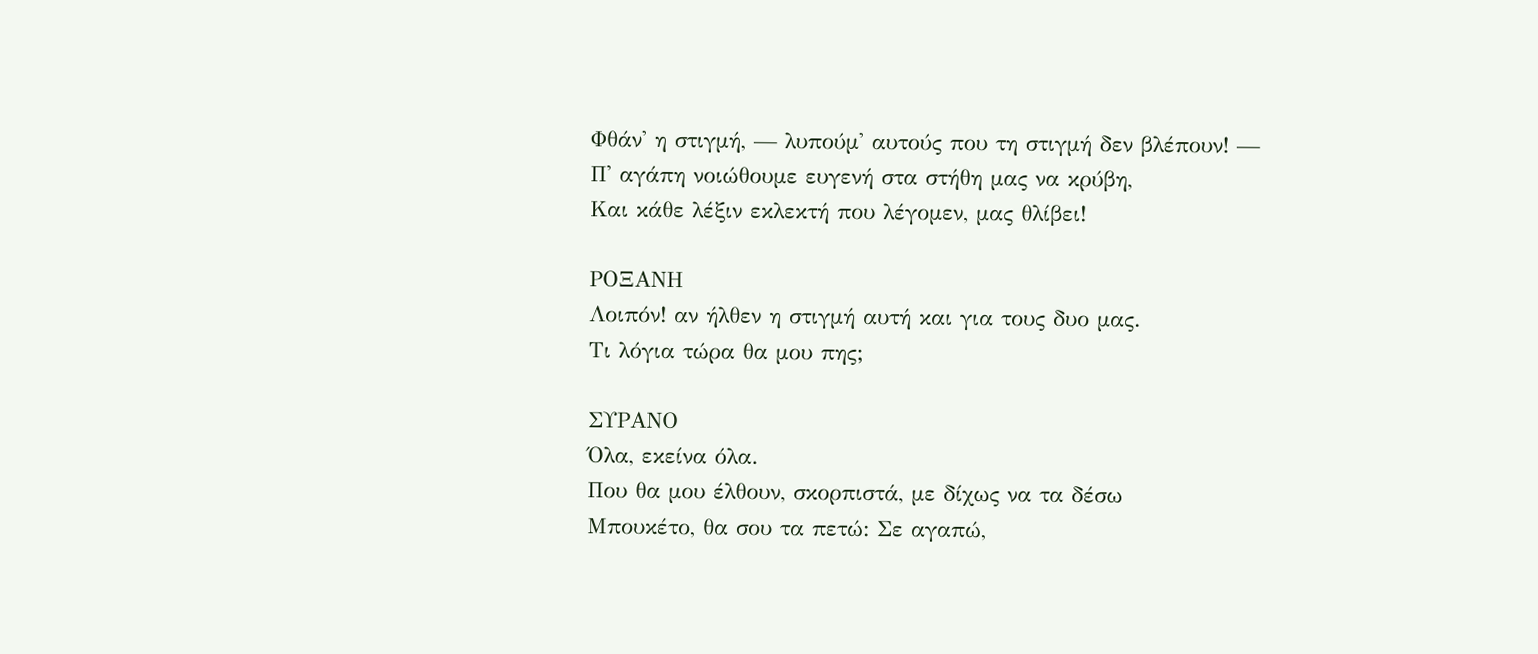Φθάν' η στιγμή, — λυπούμ' αυτούς που τη στιγμή δεν βλέπουν! —
Π' αγάπη νοιώθουμε ευγενή στα στήθη μας να κρύβη,
Και κάθε λέξιν εκλεκτή που λέγομεν, μας θλίβει!

ΡΟΞΑΝΗ
Λοιπόν! αν ήλθεν η στιγμή αυτή και για τους δυο μας.
Τι λόγια τώρα θα μου πης;

ΣΥΡΑΝΟ
Όλα, εκείνα όλα.
Που θα μου έλθουν, σκορπιστά, με δίχως να τα δέσω
Μπουκέτο, θα σου τα πετώ: Σε αγαπώ,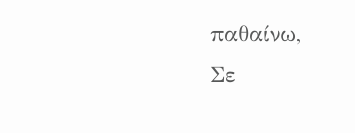παθαίνω,
Σε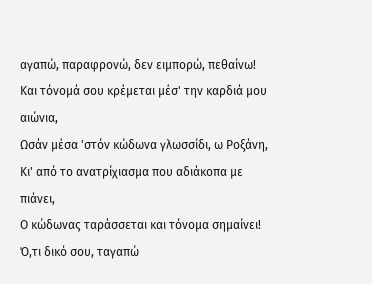αγαπώ, παραφρονώ, δεν ειμπορώ, πεθαίνω!
Και τόνομά σου κρέμεται μέσ' την καρδιά μου αιώνια,
Ωσάν μέσα 'στόν κώδωνα γλωσσίδι, ω Ροξάνη,
Κι' από το ανατρίχιασμα που αδιάκοπα με πιάνει,
Ο κώδωνας ταράσσεται και τόνομα σημαίνει!
Ό,τι δικό σου, ταγαπώ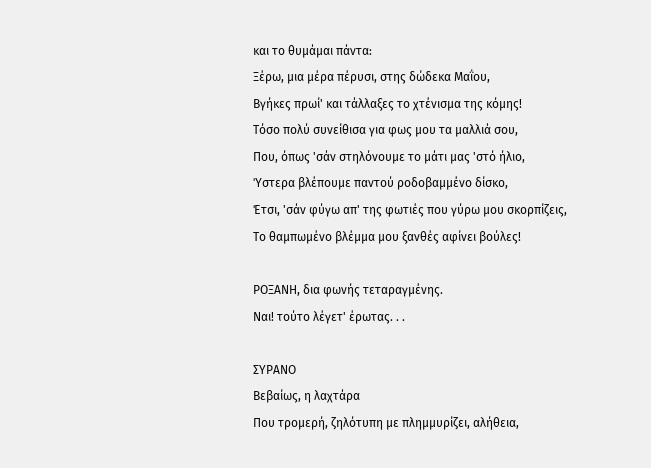και το θυμάμαι πάντα:
Ξέρω, μια μέρα πέρυσι, στης δώδεκα Μαΐου,
Βγήκες πρωί' και τάλλαξες το χτένισμα της κόμης!
Τόσο πολύ συνείθισα για φως μου τα μαλλιά σου,
Που, όπως 'σάν στηλόνουμε το μάτι μας 'στό ήλιο,
Ύστερα βλέπουμε παντού ροδοβαμμένο δίσκο,
Έτσι, 'σάν φύγω απ' της φωτιές που γύρω μου σκορπίζεις,
Το θαμπωμένο βλέμμα μου ξανθές αφίνει βούλες!

ΡΟΞΑΝΗ, δια φωνής τεταραγμένης.
Ναι! τούτο λέγετ' έρωτας. . .

ΣΥΡΑΝΟ
Βεβαίως, η λαχτάρα
Που τρομερή, ζηλότυπη με πλημμυρίζει, αλήθεια,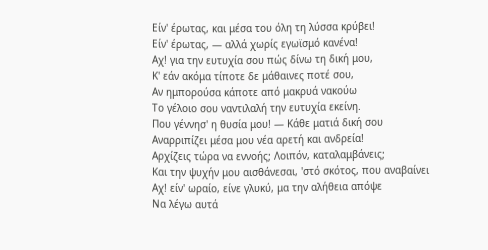Είν' έρωτας, και μέσα του όλη τη λύσσα κρύβει!
Είν' έρωτας, — αλλά χωρίς εγωϊσμό κανένα!
Αχ! για την ευτυχία σου πώς δίνω τη δική μου,
Κ' εάν ακόμα τίποτε δε μάθαινες ποτέ σου,
Αν ημπορούσα κάποτε από μακρυά νακούω
Το γέλοιο σου ναντιλαλή την ευτυχία εκείνη.
Που γέννησ' η θυσία μου! — Κάθε ματιά δική σου
Αναρριπίζει μέσα μου νέα αρετή και ανδρεία!
Αρχίζεις τώρα να εννοής; Λοιπόν, καταλαμβάνεις;
Και την ψυχήν μου αισθάνεσαι, 'στό σκότος, που αναβαίνει
Αχ! είν' ωραίο, είνε γλυκύ, μα την αλήθεια απόψε
Να λέγω αυτά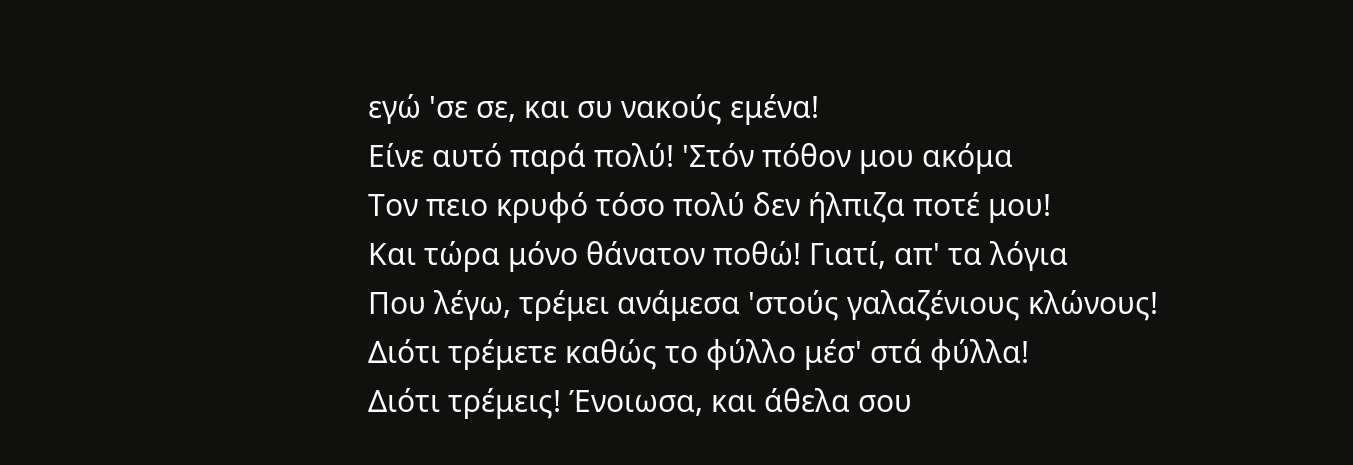εγώ 'σε σε, και συ νακούς εμένα!
Είνε αυτό παρά πολύ! 'Στόν πόθον μου ακόμα
Τον πειο κρυφό τόσο πολύ δεν ήλπιζα ποτέ μου!
Και τώρα μόνο θάνατον ποθώ! Γιατί, απ' τα λόγια
Που λέγω, τρέμει ανάμεσα 'στούς γαλαζένιους κλώνους!
Διότι τρέμετε καθώς το φύλλο μέσ' στά φύλλα!
Διότι τρέμεις! Ένοιωσα, και άθελα σου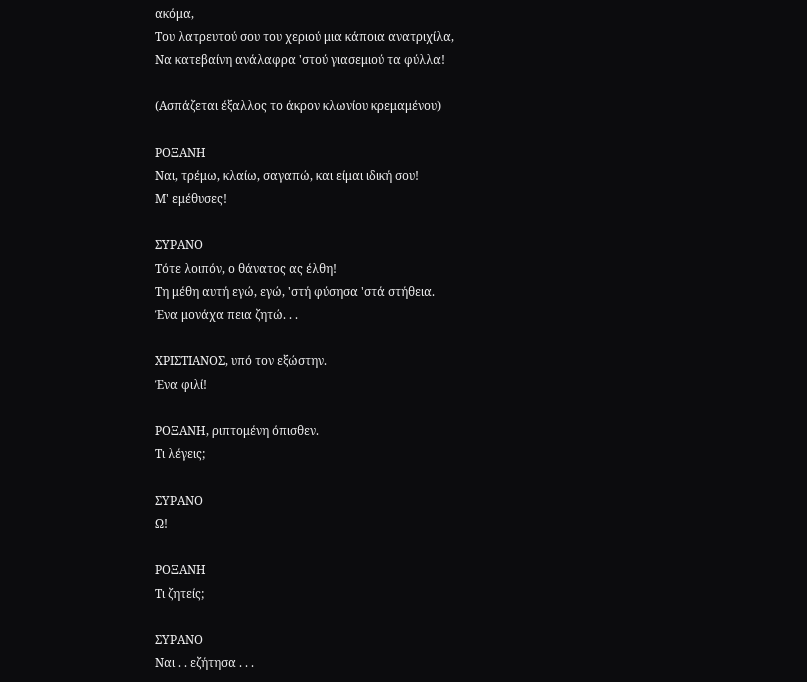ακόμα,
Του λατρευτού σου του χεριού μια κάποια ανατριχίλα,
Να κατεβαίνη ανάλαφρα 'στού γιασεμιού τα φύλλα!

(Ασπάζεται έξαλλος το άκρον κλωνίου κρεμαμένου)

ΡΟΞΑΝΗ
Ναι, τρέμω, κλαίω, σαγαπώ, και είμαι ιδική σου!
Μ' εμέθυσες!

ΣΥΡΑΝΟ
Τότε λοιπόν, ο θάνατος ας έλθη!
Τη μέθη αυτή εγώ, εγώ, 'στή φύσησα 'στά στήθεια.
Ένα μονάχα πεια ζητώ. . .

ΧΡΙΣΤΙΑΝΟΣ, υπό τον εξώστην.
Ένα φιλί!

ΡΟΞΑΝΗ, ριπτομένη όπισθεν.
Τι λέγεις;

ΣΥΡΑΝΟ
Ω!

ΡΟΞΑΝΗ
Τι ζητείς;

ΣΥΡΑΝΟ
Ναι . . εζήτησα . . .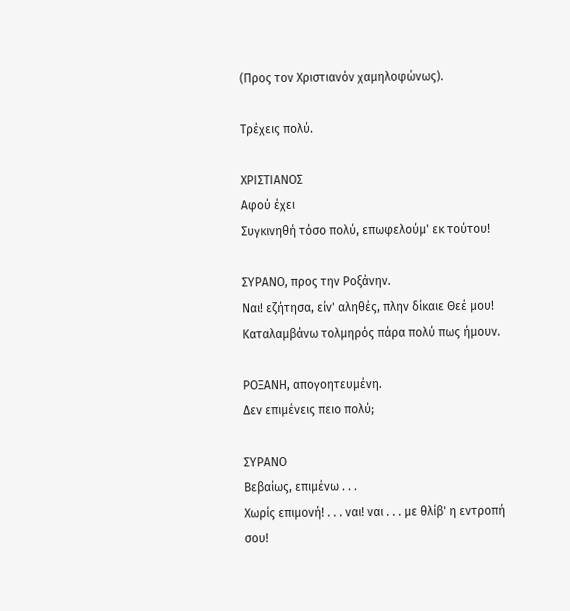(Προς τον Χριστιανόν χαμηλοφώνως).

Τρέχεις πολύ.

ΧΡΙΣΤΙΑΝΟΣ
Αφού έχει
Συγκινηθή τόσο πολύ, επωφελούμ' εκ τούτου!

ΣΥΡΑΝΟ, προς την Ροξάνην.
Ναι! εζήτησα, είν' αληθές, πλην δίκαιε Θεέ μου!
Καταλαμβάνω τολμηρός πάρα πολύ πως ήμουν.

ΡΟΞΑΝΗ, απογοητευμένη.
Δεν επιμένεις πειο πολύ;

ΣΥΡΑΝΟ
Βεβαίως, επιμένω . . .
Χωρίς επιμονή! . . . ναι! ναι . . . με θλίβ' η εντροπή σου!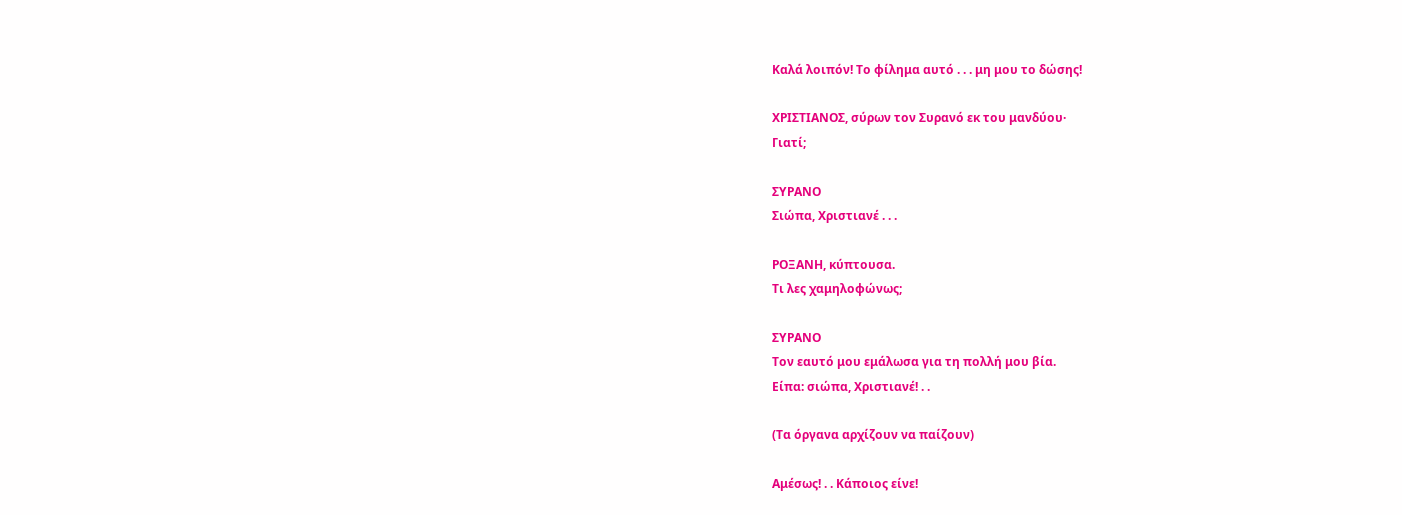Καλά λοιπόν! Το φίλημα αυτό . . . μη μου το δώσης!

ΧΡΙΣΤΙΑΝΟΣ, σύρων τον Συρανό εκ του μανδύου·
Γιατί;

ΣΥΡΑΝΟ
Σιώπα, Χριστιανέ . . .

ΡΟΞΑΝΗ, κύπτουσα.
Τι λες χαμηλοφώνως;

ΣΥΡΑΝΟ
Τον εαυτό μου εμάλωσα για τη πολλή μου βία.
Είπα: σιώπα, Χριστιανέ! . .

(Τα όργανα αρχίζουν να παίζουν)

Αμέσως! . . Κάποιος είνε!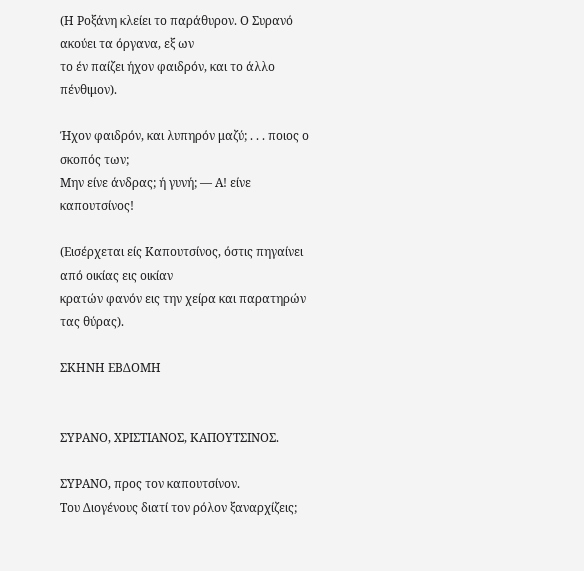(Η Ροξάνη κλείει το παράθυρον. Ο Συρανό ακούει τα όργανα, εξ ων
το έν παίζει ήχον φαιδρόν, και το άλλο πένθιμον).

Ήχον φαιδρόν, και λυπηρόν μαζύ; . . . ποιος ο σκοπός των;
Μην είνε άνδρας; ή γυνή; — Α! είνε καπουτσίνος!

(Εισέρχεται είς Καπουτσίνος, όστις πηγαίνει από οικίας εις οικίαν
κρατών φανόν εις την χείρα και παρατηρών τας θύρας).

ΣΚΗΝΗ ΕΒΔΟΜΗ


ΣΥΡΑΝΟ, ΧΡΙΣΤΙΑΝΟΣ, ΚΑΠΟΥΤΣΙΝΟΣ.

ΣΥΡΑΝΟ, προς τον καπουτσίνον.
Του Διογένους διατί τον ρόλον ξαναρχίζεις;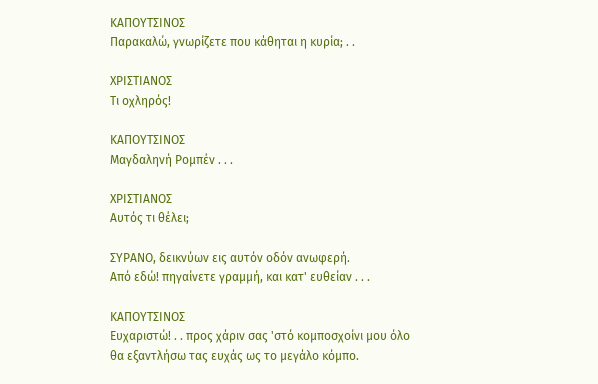ΚΑΠΟΥΤΣΙΝΟΣ
Παρακαλώ, γνωρίζετε που κάθηται η κυρία; . .

ΧΡΙΣΤΙΑΝΟΣ
Τι οχληρός!

ΚΑΠΟΥΤΣΙΝΟΣ
Μαγδαληνή Ρομπέν . . .

ΧΡΙΣΤΙΑΝΟΣ
Αυτός τι θέλει;

ΣΥΡΑΝΟ, δεικνύων εις αυτόν οδόν ανωφερή.
Από εδώ! πηγαίνετε γραμμή, και κατ' ευθείαν . . .

ΚΑΠΟΥΤΣΙΝΟΣ
Ευχαριστώ! . . προς χάριν σας 'στό κομποσχοίνι μου όλο
θα εξαντλήσω τας ευχάς ως το μεγάλο κόμπο.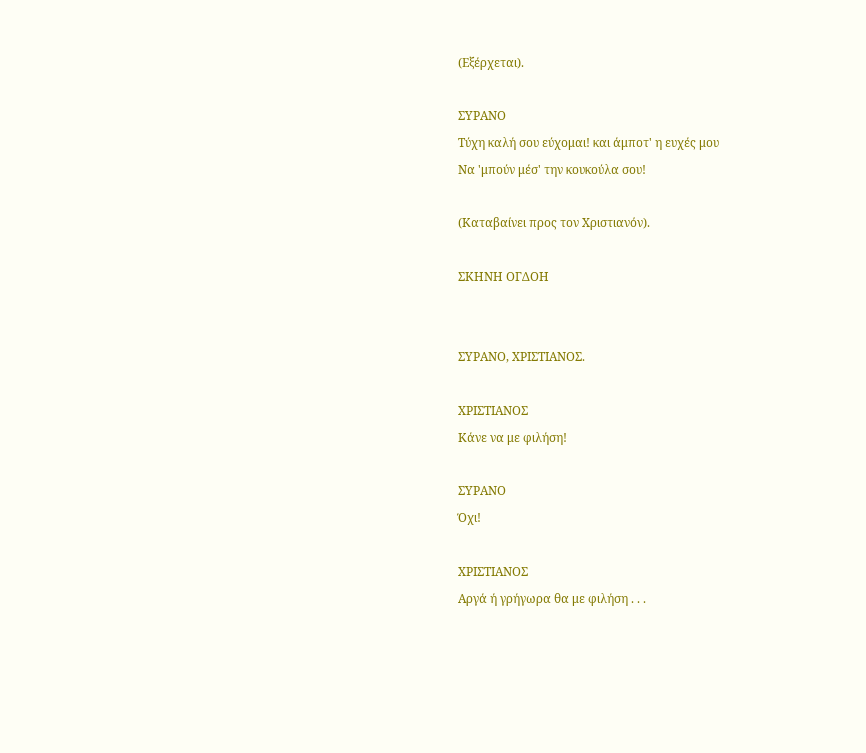(Εξέρχεται).

ΣΥΡΑΝΟ
Τύχη καλή σου εύχομαι! και άμποτ' η ευχές μου
Να 'μπούν μέσ' την κουκούλα σου!

(Καταβαίνει προς τον Χριστιανόν).

ΣΚΗΝΗ ΟΓΔΟΗ


ΣΥΡΑΝΟ, ΧΡΙΣΤΙΑΝΟΣ.

ΧΡΙΣΤΙΑΝΟΣ
Κάνε να με φιλήση!

ΣΥΡΑΝΟ
Όχι!

ΧΡΙΣΤΙΑΝΟΣ
Αργά ή γρήγωρα θα με φιλήση . . .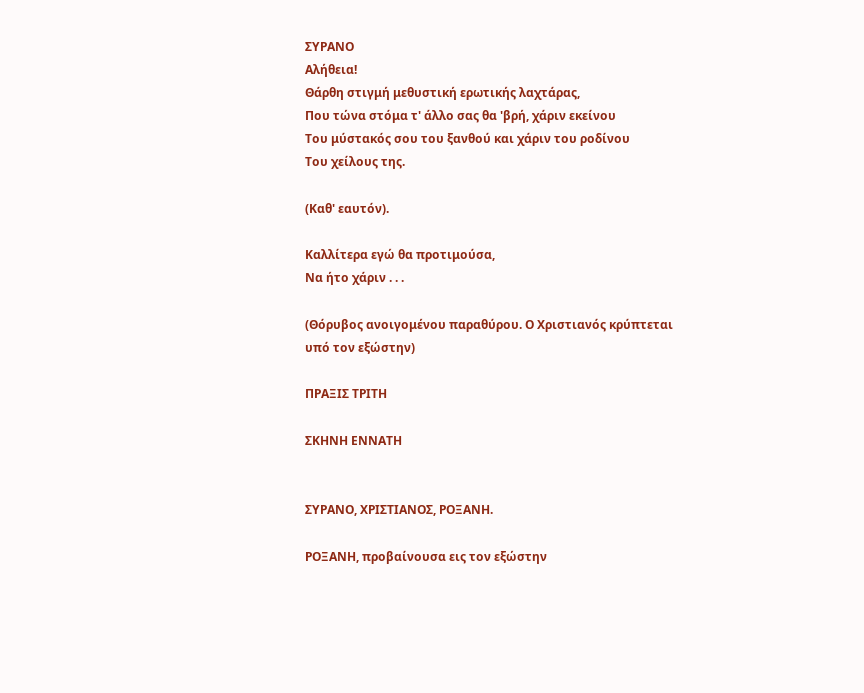ΣΥΡΑΝΟ
Αλήθεια!
Θάρθη στιγμή μεθυστική ερωτικής λαχτάρας,
Που τώνα στόμα τ' άλλο σας θα 'βρή, χάριν εκείνου
Του μύστακός σου του ξανθού και χάριν του ροδίνου
Του χείλους της.

(Καθ' εαυτόν).

Καλλίτερα εγώ θα προτιμούσα,
Να ήτο χάριν . . .

(Θόρυβος ανοιγομένου παραθύρου. Ο Χριστιανός κρύπτεται
υπό τον εξώστην)

ΠΡΑΞΙΣ ΤΡΙΤΗ

ΣΚΗΝΗ ΕΝΝΑΤΗ


ΣΥΡΑΝΟ, ΧΡΙΣΤΙΑΝΟΣ, ΡΟΞΑΝΗ.

ΡΟΞΑΝΗ, προβαίνουσα εις τον εξώστην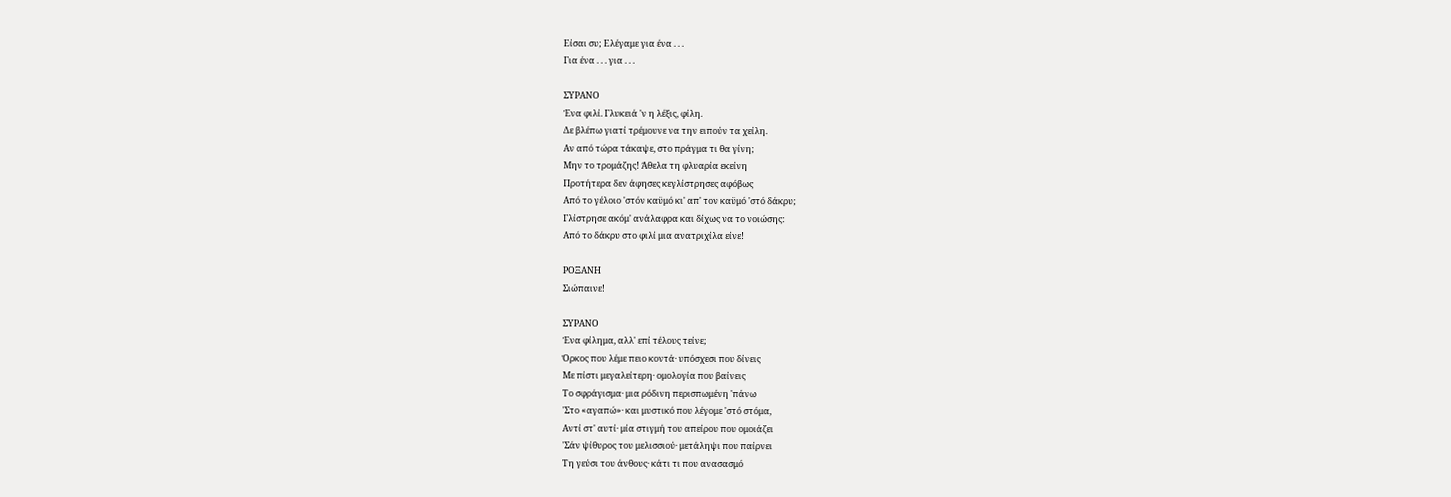Είσαι συ; Ελέγαμε για ένα . . .
Για ένα . . . για . . .

ΣΥΡΑΝΟ
Ένα φιλί. Γλυκειά 'ν η λέξις, φίλη.
Δε βλέπω γιατί τρέμουνε να την ειπούν τα χείλη.
Αν από τώρα τάκαψε, στο πράγμα τι θα γίνη;
Μην το τρομάζης! Άθελα τη φλυαρία εκείνη
Προτήτερα δεν άφησες κεγλίστρησες αφόβως
Από το γέλοιο 'στόν καϋμό κι' απ' τον καϋμό 'στό δάκρυ;
Γλίστρησε ακόμ' ανάλαφρα και δίχως να το νοιώσης:
Από το δάκρυ στο φιλί μια ανατριχίλα είνε!

ΡΟΞΑΝΗ
Σιώπαινε!

ΣΥΡΑΝΟ
Ένα φίλημα, αλλ' επί τέλους τείνε;
Όρκος που λέμε πειο κοντά· υπόσχεσι που δίνεις
Με πίστι μεγαλείτερη· ομολογία που βαίνεις
Το σφράγισμα· μια ρόδινη περισπωμένη 'πάνω
'Στο «αγαπώ»· και μυστικό που λέγομε 'στό στόμα,
Αντί στ' αυτί· μία στιγμή του απείρου που ομοιάζει
'Σάν ψίθυρος του μελισσιού· μετάληψι που παίρνει
Τη γεύσι του άνθους· κάτι τι που ανασασμό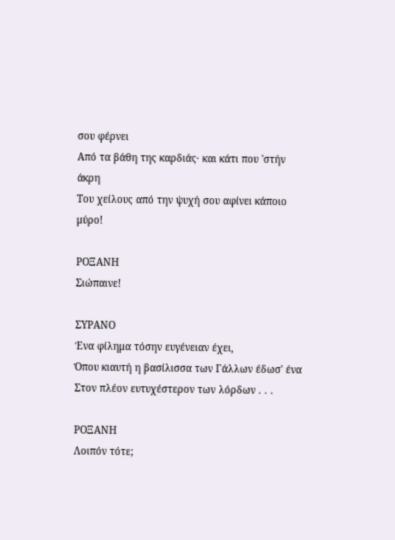σου φέρνει
Από τα βάθη της καρδιάς· και κάτι που 'στήν άκρη
Του χείλους από την ψυχή σου αφίνει κάποιο μύρο!

ΡΟΞΑΝΗ
Σιώπαινε!

ΣΥΡΑΝΟ
Ένα φίλημα τόσην ευγένειαν έχει,
Όπου κιαυτή η βασίλισσα των Γάλλων έδωσ' ένα
Στον πλέον ευτυχέστερον των λόρδων . . .

ΡΟΞΑΝΗ
Λοιπόν τότε;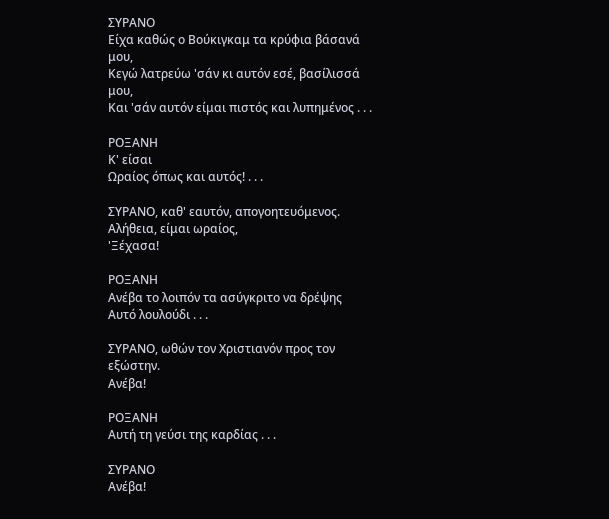ΣΥΡΑΝΟ
Είχα καθώς ο Βούκιγκαμ τα κρύφια βάσανά μου,
Κεγώ λατρεύω 'σάν κι αυτόν εσέ, βασίλισσά μου,
Και 'σάν αυτόν είμαι πιστός και λυπημένος . . .

ΡΟΞΑΝΗ
Κ' είσαι
Ωραίος όπως και αυτός! . . .

ΣΥΡΑΝΟ, καθ' εαυτόν, απογοητευόμενος.
Αλήθεια, είμαι ωραίος,
'Ξέχασα!

ΡΟΞΑΝΗ
Ανέβα το λοιπόν τα ασύγκριτο να δρέψης
Αυτό λουλούδι . . .

ΣΥΡΑΝΟ, ωθών τον Χριστιανόν προς τον εξώστην.
Ανέβα!

ΡΟΞΑΝΗ
Αυτή τη γεύσι της καρδίας . . .

ΣΥΡΑΝΟ
Ανέβα!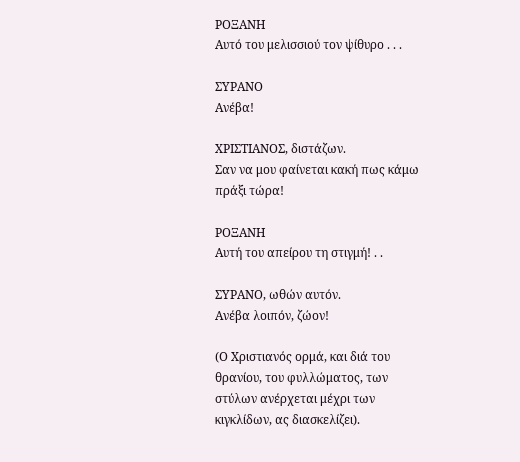ΡΟΞΑΝΗ
Αυτό του μελισσιού τον ψίθυρο . . .

ΣΥΡΑΝΟ
Ανέβα!

ΧΡΙΣΤΙΑΝΟΣ, διστάζων.
Σαν να μου φαίνεται κακή πως κάμω πράξι τώρα!

ΡΟΞΑΝΗ
Αυτή του απείρου τη στιγμή! . .

ΣΥΡΑΝΟ, ωθών αυτόν.
Ανέβα λοιπόν, ζώον!

(Ο Χριστιανός ορμά, και διά του θρανίου, του φυλλώματος, των
στύλων ανέρχεται μέχρι των κιγκλίδων, ας διασκελίζει).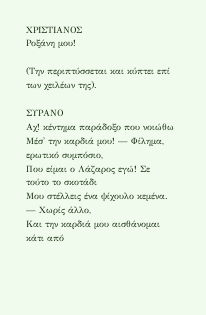ΧΡΙΣΤΙΑΝΟΣ
Ροξάνη μου!

(Την περιπτύσσεται και κύπτει επί των χειλέων της).

ΣΥΡΑΝΟ
Αχ! κέντημα παράδοξο που νοιώθω
Μέσ' την καρδιά μου! — Φίλημα, ερωτικό συμπόσιο,
Που είμαι ο Λάζαρος εγώ! Σε τούτο το σκοτάδι
Μου στέλλεις ένα ψίχουλο κεμένα. — Χωρίς άλλο,
Και την καρδιά μου αισθάνομαι κάτι από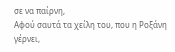σε να παίρνη,
Αφού σαυτά τα χείλη του, που η Ροξάνη γέρνει,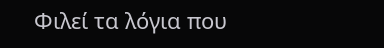Φιλεί τα λόγια που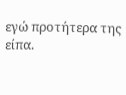εγώ προτήτερα της είπα.